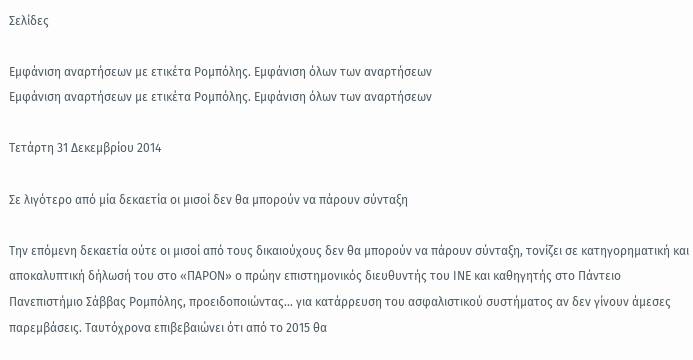Σελίδες

Εμφάνιση αναρτήσεων με ετικέτα Ρομπόλης. Εμφάνιση όλων των αναρτήσεων
Εμφάνιση αναρτήσεων με ετικέτα Ρομπόλης. Εμφάνιση όλων των αναρτήσεων

Τετάρτη 31 Δεκεμβρίου 2014

Σε λιγότερο από μία δεκαετία οι μισοί δεν θα μπορούν να πάρουν σύνταξη

Την επόμενη δεκαετία ούτε οι μισοί από τους δικαιούχους δεν θα μπορούν να πάρουν σύνταξη, τονίζει σε κατηγορηματική και αποκαλυπτική δήλωσή του στο «ΠΑΡΟΝ» ο πρώην επιστημονικός διευθυντής του ΙΝΕ και καθηγητής στο Πάντειο Πανεπιστήμιο Σάββας Ρομπόλης, προειδοποιώντας... για κατάρρευση του ασφαλιστικού συστήματος αν δεν γίνουν άμεσες παρεμβάσεις. Ταυτόχρονα επιβεβαιώνει ότι από το 2015 θα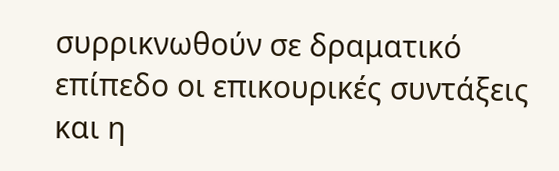συρρικνωθούν σε δραματικό επίπεδο οι επικουρικές συντάξεις και η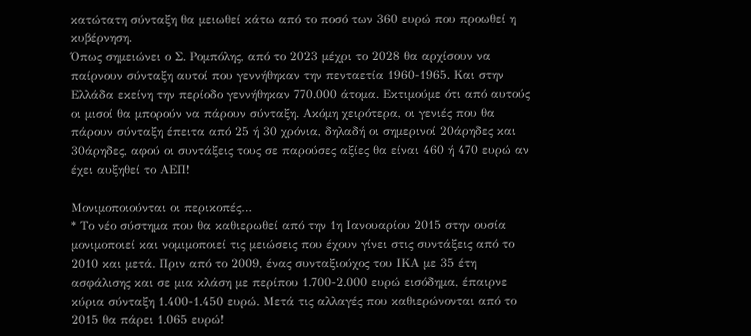κατώτατη σύνταξη θα μειωθεί κάτω από το ποσό των 360 ευρώ που προωθεί η κυβέρνηση.
Όπως σημειώνει ο Σ. Ρομπόλης, από το 2023 μέχρι το 2028 θα αρχίσουν να παίρνουν σύνταξη αυτοί που γεννήθηκαν την πενταετία 1960-1965. Και στην Ελλάδα εκείνη την περίοδο γεννήθηκαν 770.000 άτομα. Εκτιμούμε ότι από αυτούς οι μισοί θα μπορούν να πάρουν σύνταξη. Ακόμη χειρότερα, οι γενιές που θα πάρουν σύνταξη έπειτα από 25 ή 30 χρόνια, δηλαδή οι σημερινοί 20άρηδες και 30άρηδες, αφού οι συντάξεις τους σε παρούσες αξίες θα είναι 460 ή 470 ευρώ αν έχει αυξηθεί το ΑΕΠ!

Μονιμοποιούνται οι περικοπές…
* Το νέο σύστημα που θα καθιερωθεί από την 1η Ιανουαρίου 2015 στην ουσία μονιμοποιεί και νομιμοποιεί τις μειώσεις που έχουν γίνει στις συντάξεις από το 2010 και μετά. Πριν από το 2009, ένας συνταξιούχος του ΙΚΑ με 35 έτη ασφάλισης και σε μια κλάση με περίπου 1.700-2.000 ευρώ εισόδημα, έπαιρνε κύρια σύνταξη 1.400-1.450 ευρώ. Μετά τις αλλαγές που καθιερώνονται από το 2015 θα πάρει 1.065 ευρώ!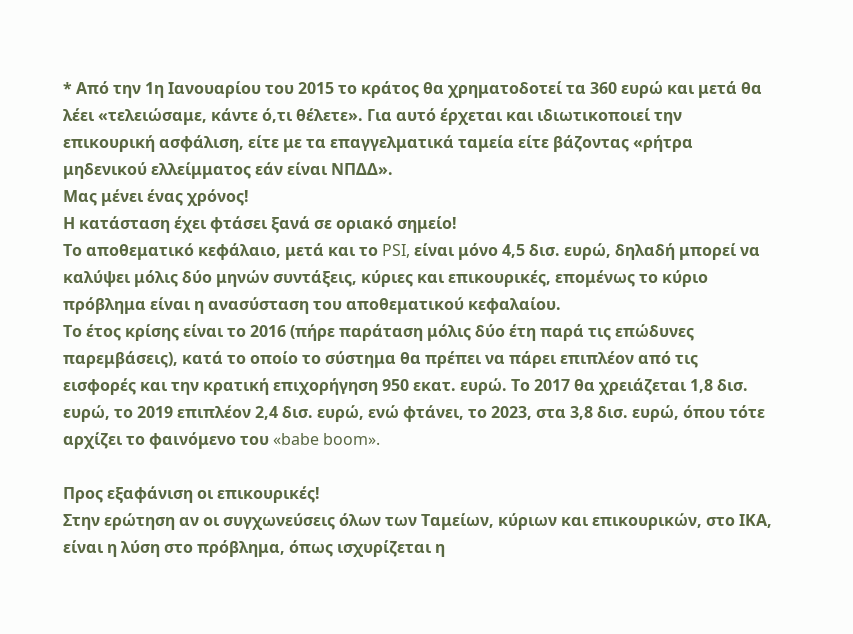* Από την 1η Ιανουαρίου του 2015 το κράτος θα χρηματοδοτεί τα 360 ευρώ και μετά θα λέει «τελειώσαμε, κάντε ό,τι θέλετε». Για αυτό έρχεται και ιδιωτικοποιεί την επικουρική ασφάλιση, είτε με τα επαγγελματικά ταμεία είτε βάζοντας «ρήτρα μηδενικού ελλείμματος εάν είναι ΝΠΔΔ».
Μας μένει ένας χρόνος!
Η κατάσταση έχει φτάσει ξανά σε οριακό σημείο!
Το αποθεματικό κεφάλαιο, μετά και το PSI, είναι μόνο 4,5 δισ. ευρώ, δηλαδή μπορεί να καλύψει μόλις δύο μηνών συντάξεις, κύριες και επικουρικές, επομένως το κύριο πρόβλημα είναι η ανασύσταση του αποθεματικού κεφαλαίου.
Το έτος κρίσης είναι το 2016 (πήρε παράταση μόλις δύο έτη παρά τις επώδυνες παρεμβάσεις), κατά το οποίο το σύστημα θα πρέπει να πάρει επιπλέον από τις εισφορές και την κρατική επιχορήγηση 950 εκατ. ευρώ. Το 2017 θα χρειάζεται 1,8 δισ. ευρώ, το 2019 επιπλέον 2,4 δισ. ευρώ, ενώ φτάνει, το 2023, στα 3,8 δισ. ευρώ, όπου τότε αρχίζει το φαινόμενο του «babe boom».

Προς εξαφάνιση οι επικουρικές!
Στην ερώτηση αν οι συγχωνεύσεις όλων των Ταμείων, κύριων και επικουρικών, στο ΙΚΑ, είναι η λύση στο πρόβλημα, όπως ισχυρίζεται η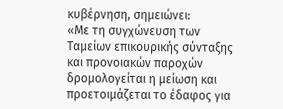κυβέρνηση, σημειώνει:
«Με τη συγχώνευση των Ταμείων επικουρικής σύνταξης και προνοιακών παροχών δρομολογείται η μείωση και προετοιμάζεται το έδαφος για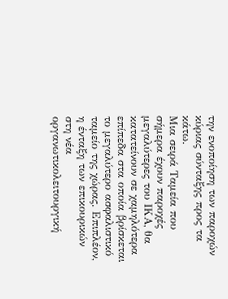την ενοποίηση των παροχών κύριας σύνταξης προς τα κάτω.
Μια σειρά Ταμεία που σήμερα έχουν παροχές μεγαλύτερες του ΙΚΑ, θα κατατείνουν σε χαμηλότερα επίπεδα στα οποία βρίσκεται το μεγαλύτερο ασφαλιστικό ταμείο της χώρας. Επιπλέον, η ένταξη των επικουρικών στη νέα οργανωτικολειτουργική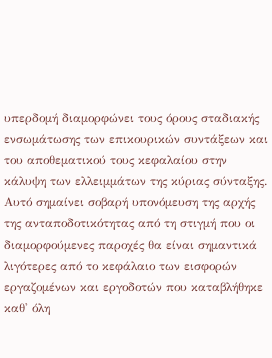υπερδομή διαμορφώνει τους όρους σταδιακής ενσωμάτωσης των επικουρικών συντάξεων και του αποθεματικού τους κεφαλαίου στην κάλυψη των ελλειμμάτων της κύριας σύνταξης.
Αυτό σημαίνει σοβαρή υπονόμευση της αρχής της ανταποδοτικότητας από τη στιγμή που οι διαμορφούμενες παροχές θα είναι σημαντικά λιγότερες από το κεφάλαιο των εισφορών εργαζομένων και εργοδοτών που καταβλήθηκε καθ' όλη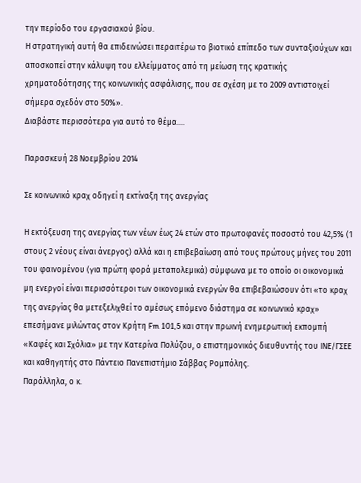την περίοδο του εργασιακού βίου.
Η στρατηγική αυτή θα επιδεινώσει περαιτέρω το βιοτικό επίπεδο των συνταξιούχων και αποσκοπεί στην κάλυψη του ελλείμματος από τη μείωση της κρατικής χρηματοδότησης της κοινωνικής ασφάλισης, που σε σχέση με το 2009 αντιστοιχεί σήμερα σχεδόν στο 50%».
Διαβάστε περισσότερα για αυτό το θέμα....

Παρασκευή 28 Νοεμβρίου 2014

Σε κοινωνικό κραχ οδηγεί η εκτίναξη της ανεργίας

Η εκτόξευση της ανεργίας των νέων έως 24 ετών στο πρωτοφανές ποσοστό του 42,5% (1 στους 2 νέους είναι άνεργος) αλλά και η επιβεβαίωση από τους πρώτους μήνες του 2011 του φαινομένου (για πρώτη φορά μεταπολεμικά) σύμφωνα με το οποίο οι οικονομικά μη ενεργοί είναι περισσότεροι των οικονομικά ενεργών θα επιβεβαιώσουν ότι «το κραχ της ανεργίας θα μετεξελιχθεί το αμέσως επόμενο διάστημα σε κοινωνικό κραχ» επεσήμανε μιλώντας στον Κρήτη Fm 101,5 και στην πρωινή ενημερωτική εκπομπή «Καφές και Σχόλια» με την Κατερίνα Πολύζου, ο επιστημονικός διευθυντής του ΙΝΕ/ΓΣΕΕ και καθηγητής στο Πάντειο Πανεπιστήμιο Σάββας Ρομπόλης.
Παράλληλα, ο κ.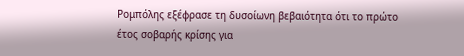Ρομπόλης εξέφρασε τη δυσοίωνη βεβαιότητα ότι το πρώτο έτος σοβαρής κρίσης για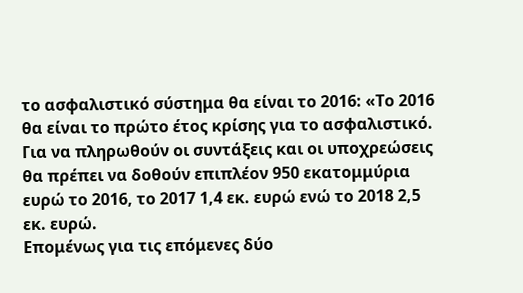το ασφαλιστικό σύστημα θα είναι το 2016: «Το 2016 θα είναι το πρώτο έτος κρίσης για το ασφαλιστικό. Για να πληρωθούν οι συντάξεις και οι υποχρεώσεις θα πρέπει να δοθούν επιπλέον 950 εκατομμύρια ευρώ το 2016, το 2017 1,4 εκ. ευρώ ενώ το 2018 2,5 εκ. ευρώ.
Επομένως για τις επόμενες δύο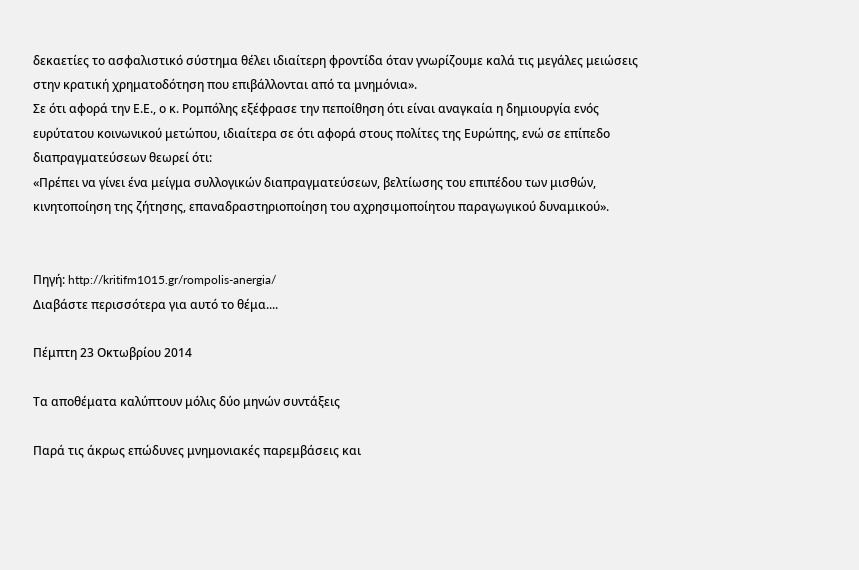δεκαετίες το ασφαλιστικό σύστημα θέλει ιδιαίτερη φροντίδα όταν γνωρίζουμε καλά τις μεγάλες μειώσεις στην κρατική χρηματοδότηση που επιβάλλονται από τα μνημόνια».
Σε ότι αφορά την Ε.Ε., ο κ. Ρομπόλης εξέφρασε την πεποίθηση ότι είναι αναγκαία η δημιουργία ενός ευρύτατου κοινωνικού μετώπου, ιδιαίτερα σε ότι αφορά στους πολίτες της Ευρώπης, ενώ σε επίπεδο διαπραγματεύσεων θεωρεί ότι:
«Πρέπει να γίνει ένα μείγμα συλλογικών διαπραγματεύσεων, βελτίωσης του επιπέδου των μισθών, κινητοποίηση της ζήτησης, επαναδραστηριοποίηση του αχρησιμοποίητου παραγωγικού δυναμικού».


Πηγή: http://kritifm1015.gr/rompolis-anergia/
Διαβάστε περισσότερα για αυτό το θέμα....

Πέμπτη 23 Οκτωβρίου 2014

Τα αποθέματα καλύπτουν μόλις δύο μηνών συντάξεις

Παρά τις άκρως επώδυνες μνημονιακές παρεμβάσεις και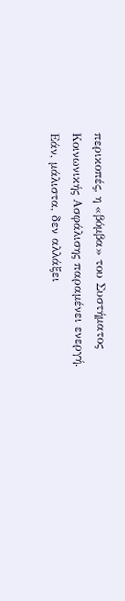περικοπές, η «βόμβα» του Συστήματος Κοινωνικής Ασφάλισης παραμένει ενεργή.
Εάν, μάλιστα, δεν αλλάξει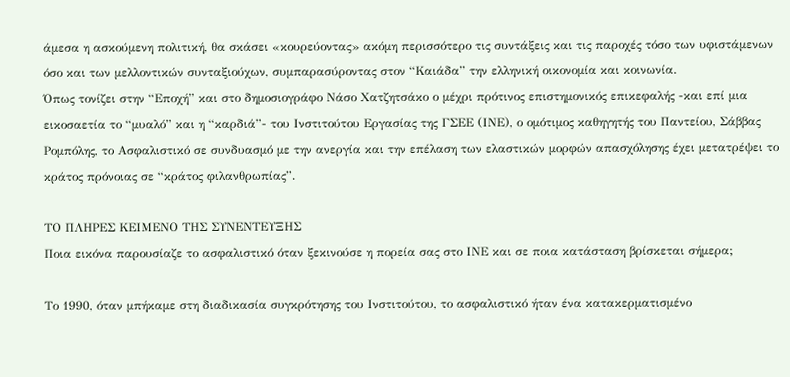άμεσα η ασκούμενη πολιτική, θα σκάσει «κουρεύοντας» ακόμη περισσότερο τις συντάξεις και τις παροχές τόσο των υφιστάμενων όσο και των μελλοντικών συνταξιούχων, συμπαρασύροντας στον “Καιάδα” την ελληνική οικονομία και κοινωνία.
Όπως τονίζει στην “Εποχή” και στο δημοσιογράφο Νάσο Χατζητσάκο ο μέχρι πρότινος επιστημονικός επικεφαλής -και επί μια εικοσαετία το “μυαλό” και η “καρδιά”- του Ινστιτούτου Εργασίας της ΓΣΕΕ (ΙΝΕ), ο ομότιμος καθηγητής του Παντείου, Σάββας Ρομπόλης, το Ασφαλιστικό σε συνδυασμό με την ανεργία και την επέλαση των ελαστικών μορφών απασχόλησης έχει μετατρέψει το κράτος πρόνοιας σε “κράτος φιλανθρωπίας”.

ΤΟ ΠΛΗΡΕΣ ΚΕΙΜΕΝΟ ΤΗΣ ΣΥΝΕΝΤΕΥΞΗΣ
Ποια εικόνα παρουσίαζε το ασφαλιστικό όταν ξεκινούσε η πορεία σας στο ΙΝΕ και σε ποια κατάσταση βρίσκεται σήμερα;

Το 1990, όταν μπήκαμε στη διαδικασία συγκρότησης του Ινστιτούτου, το ασφαλιστικό ήταν ένα κατακερματισμένο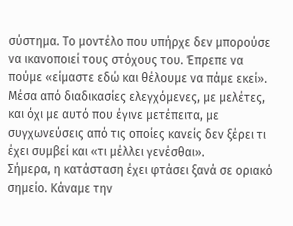σύστημα. Το μοντέλο που υπήρχε δεν μπορούσε να ικανοποιεί τους στόχους του. Έπρεπε να πούμε «είμαστε εδώ και θέλουμε να πάμε εκεί». Μέσα από διαδικασίες ελεγχόμενες, με μελέτες, και όχι με αυτό που έγινε μετέπειτα, με συγχωνεύσεις από τις οποίες κανείς δεν ξέρει τι έχει συμβεί και «τι μέλλει γενέσθαι».
Σήμερα, η κατάσταση έχει φτάσει ξανά σε οριακό σημείο. Κάναμε την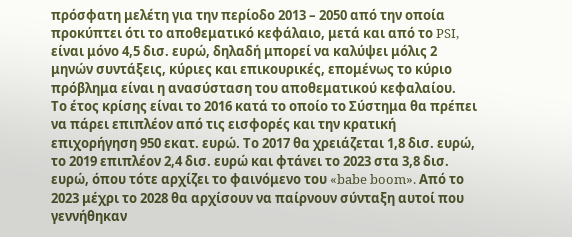πρόσφατη μελέτη για την περίοδο 2013 – 2050 από την οποία προκύπτει ότι το αποθεματικό κεφάλαιο, μετά και από το PSI, είναι μόνο 4,5 δισ. ευρώ, δηλαδή μπορεί να καλύψει μόλις 2 μηνών συντάξεις, κύριες και επικουρικές, επομένως το κύριο πρόβλημα είναι η ανασύσταση του αποθεματικού κεφαλαίου.
Το έτος κρίσης είναι το 2016 κατά το οποίο το Σύστημα θα πρέπει να πάρει επιπλέον από τις εισφορές και την κρατική επιχορήγηση 950 εκατ. ευρώ. Το 2017 θα χρειάζεται 1,8 δισ. ευρώ, το 2019 επιπλέον 2,4 δισ. ευρώ και φτάνει το 2023 στα 3,8 δισ. ευρώ, όπου τότε αρχίζει το φαινόμενο του «babe boom». Από το 2023 μέχρι το 2028 θα αρχίσουν να παίρνουν σύνταξη αυτοί που γεννήθηκαν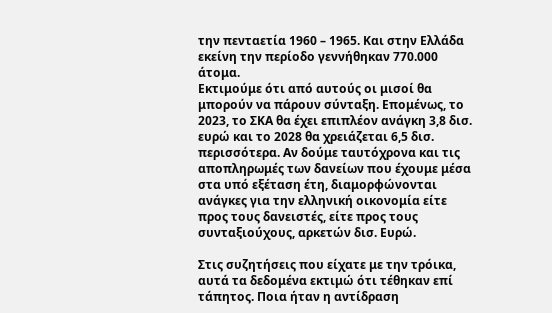την πενταετία 1960 – 1965. Και στην Ελλάδα εκείνη την περίοδο γεννήθηκαν 770.000 άτομα.
Εκτιμούμε ότι από αυτούς οι μισοί θα μπορούν να πάρουν σύνταξη. Επομένως, το 2023, το ΣΚΑ θα έχει επιπλέον ανάγκη 3,8 δισ. ευρώ και το 2028 θα χρειάζεται 6,5 δισ. περισσότερα. Αν δούμε ταυτόχρονα και τις αποπληρωμές των δανείων που έχουμε μέσα στα υπό εξέταση έτη, διαμορφώνονται ανάγκες για την ελληνική οικονομία είτε προς τους δανειστές, είτε προς τους συνταξιούχους, αρκετών δισ. Ευρώ.

Στις συζητήσεις που είχατε με την τρόικα, αυτά τα δεδομένα εκτιμώ ότι τέθηκαν επί τάπητος. Ποια ήταν η αντίδραση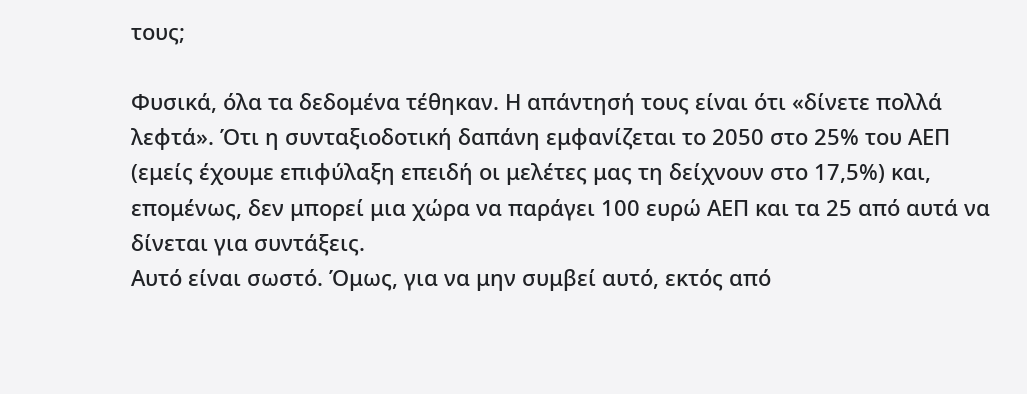τους;

Φυσικά, όλα τα δεδομένα τέθηκαν. Η απάντησή τους είναι ότι «δίνετε πολλά λεφτά». Ότι η συνταξιοδοτική δαπάνη εμφανίζεται το 2050 στο 25% του ΑΕΠ (εμείς έχουμε επιφύλαξη επειδή οι μελέτες μας τη δείχνουν στο 17,5%) και, επομένως, δεν μπορεί μια χώρα να παράγει 100 ευρώ ΑΕΠ και τα 25 από αυτά να δίνεται για συντάξεις.
Αυτό είναι σωστό. Όμως, για να μην συμβεί αυτό, εκτός από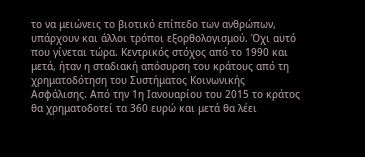το να μειώνεις το βιοτικό επίπεδο των ανθρώπων, υπάρχουν και άλλοι τρόποι εξορθολογισμού. Όχι αυτό που γίνεται τώρα. Κεντρικός στόχος από το 1990 και μετά, ήταν η σταδιακή απόσυρση του κράτους από τη χρηματοδότηση του Συστήματος Κοινωνικής Ασφάλισης. Από την 1η Ιανουαρίου του 2015 το κράτος θα χρηματοδοτεί τα 360 ευρώ και μετά θα λέει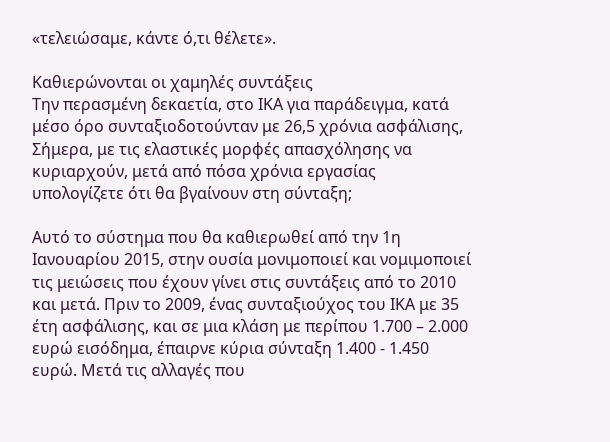«τελειώσαμε, κάντε ό,τι θέλετε».

Καθιερώνονται οι χαμηλές συντάξεις
Την περασμένη δεκαετία, στο ΙΚΑ για παράδειγμα, κατά μέσο όρο συνταξιοδοτούνταν με 26,5 χρόνια ασφάλισης, Σήμερα, με τις ελαστικές μορφές απασχόλησης να κυριαρχούν, μετά από πόσα χρόνια εργασίας υπολογίζετε ότι θα βγαίνουν στη σύνταξη;

Αυτό το σύστημα που θα καθιερωθεί από την 1η Ιανουαρίου 2015, στην ουσία μονιμοποιεί και νομιμοποιεί τις μειώσεις που έχουν γίνει στις συντάξεις από το 2010 και μετά. Πριν το 2009, ένας συνταξιούχος του ΙΚΑ με 35 έτη ασφάλισης, και σε μια κλάση με περίπου 1.700 – 2.000 ευρώ εισόδημα, έπαιρνε κύρια σύνταξη 1.400 - 1.450 ευρώ. Μετά τις αλλαγές που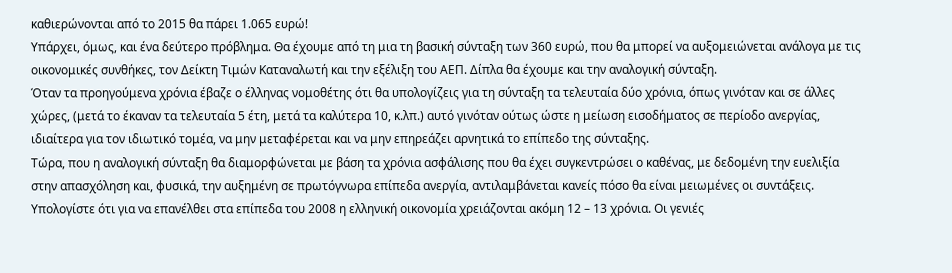καθιερώνονται από το 2015 θα πάρει 1.065 ευρώ!
Υπάρχει, όμως, και ένα δεύτερο πρόβλημα. Θα έχουμε από τη μια τη βασική σύνταξη των 360 ευρώ, που θα μπορεί να αυξομειώνεται ανάλογα με τις οικονομικές συνθήκες, τον Δείκτη Τιμών Καταναλωτή και την εξέλιξη του ΑΕΠ. Δίπλα θα έχουμε και την αναλογική σύνταξη.
Όταν τα προηγούμενα χρόνια έβαζε ο έλληνας νομοθέτης ότι θα υπολογίζεις για τη σύνταξη τα τελευταία δύο χρόνια, όπως γινόταν και σε άλλες χώρες, (μετά το έκαναν τα τελευταία 5 έτη, μετά τα καλύτερα 10, κ.λπ.) αυτό γινόταν ούτως ώστε η μείωση εισοδήματος σε περίοδο ανεργίας, ιδιαίτερα για τον ιδιωτικό τομέα, να μην μεταφέρεται και να μην επηρεάζει αρνητικά το επίπεδο της σύνταξης.
Τώρα, που η αναλογική σύνταξη θα διαμορφώνεται με βάση τα χρόνια ασφάλισης που θα έχει συγκεντρώσει ο καθένας, με δεδομένη την ευελιξία στην απασχόληση και, φυσικά, την αυξημένη σε πρωτόγνωρα επίπεδα ανεργία, αντιλαμβάνεται κανείς πόσο θα είναι μειωμένες οι συντάξεις.
Υπολογίστε ότι για να επανέλθει στα επίπεδα του 2008 η ελληνική οικονομία χρειάζονται ακόμη 12 – 13 χρόνια. Οι γενιές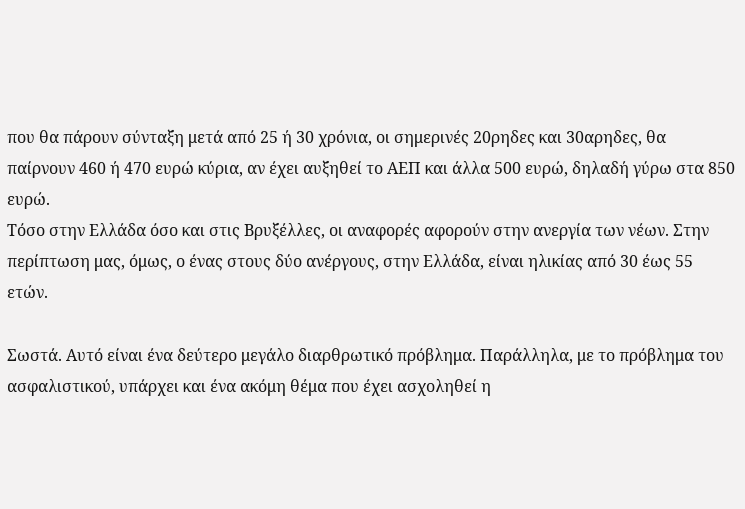που θα πάρουν σύνταξη μετά από 25 ή 30 χρόνια, οι σημερινές 20ρηδες και 30αρηδες, θα παίρνουν 460 ή 470 ευρώ κύρια, αν έχει αυξηθεί το ΑΕΠ και άλλα 500 ευρώ, δηλαδή γύρω στα 850 ευρώ.
Τόσο στην Ελλάδα όσο και στις Βρυξέλλες, οι αναφορές αφορούν στην ανεργία των νέων. Στην περίπτωση μας, όμως, ο ένας στους δύο ανέργους, στην Ελλάδα, είναι ηλικίας από 30 έως 55 ετών.

Σωστά. Αυτό είναι ένα δεύτερο μεγάλο διαρθρωτικό πρόβλημα. Παράλληλα, με το πρόβλημα του ασφαλιστικού, υπάρχει και ένα ακόμη θέμα που έχει ασχοληθεί η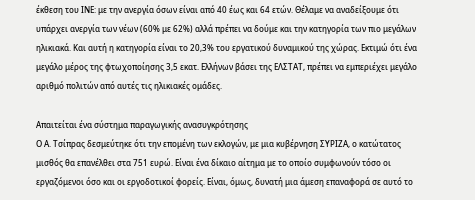έκθεση του ΙΝΕ: με την ανεργία όσων είναι από 40 έως και 64 ετών. Θέλαμε να αναδείξουμε ότι υπάρχει ανεργία των νέων (60% με 62%) αλλά πρέπει να δούμε και την κατηγορία των πιο μεγάλων ηλικιακά. Και αυτή η κατηγορία είναι το 20,3% του εργατικού δυναμικού της χώρας. Εκτιμώ ότι ένα μεγάλο μέρος της φτωχοποίησης 3,5 εκατ. Ελλήνων βάσει της ΕΛΣΤΑΤ, πρέπει να εμπεριέχει μεγάλο αριθμό πολιτών από αυτές τις ηλικιακές ομάδες.

Απαιτείται ένα σύστημα παραγωγικής ανασυγκρότησης
Ο Α. Τσίπρας δεσμεύτηκε ότι την επομένη των εκλογών, με μια κυβέρνηση ΣΥΡΙΖΑ, ο κατώτατος μισθός θα επανέλθει στα 751 ευρώ. Είναι ένα δίκαιο αίτημα με το οποίο συμφωνούν τόσο οι εργαζόμενοι όσο και οι εργοδοτικοί φορείς. Είναι, όμως, δυνατή μια άμεση επαναφορά σε αυτό το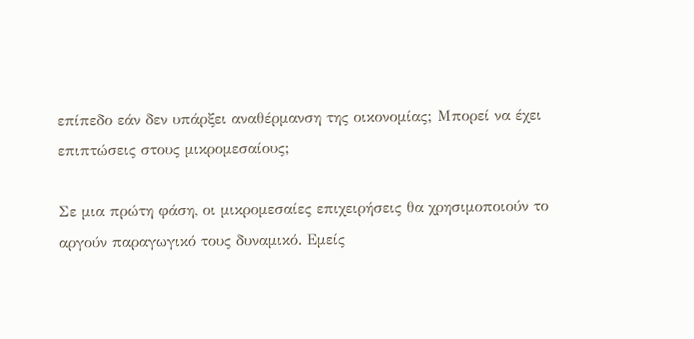επίπεδο εάν δεν υπάρξει αναθέρμανση της οικονομίας; Μπορεί να έχει επιπτώσεις στους μικρομεσαίους;

Σε μια πρώτη φάση, οι μικρομεσαίες επιχειρήσεις θα χρησιμοποιούν το αργούν παραγωγικό τους δυναμικό. Εμείς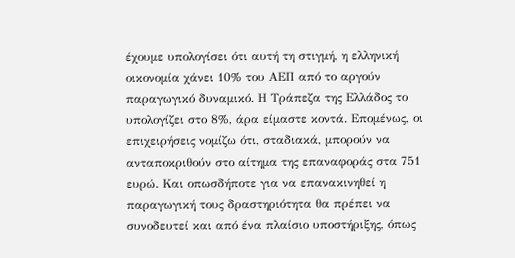έχουμε υπολογίσει ότι αυτή τη στιγμή, η ελληνική οικονομία χάνει 10% του ΑΕΠ από το αργούν παραγωγικό δυναμικό. Η Τράπεζα της Ελλάδος το υπολογίζει στο 8%, άρα είμαστε κοντά. Επομένως, οι επιχειρήσεις νομίζω ότι, σταδιακά, μπορούν να ανταποκριθούν στο αίτημα της επαναφοράς στα 751 ευρώ. Και οπωσδήποτε για να επανακινηθεί η παραγωγική τους δραστηριότητα θα πρέπει να συνοδευτεί και από ένα πλαίσιο υποστήριξης, όπως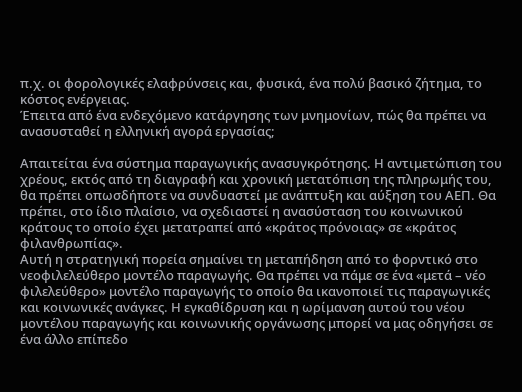π.χ. οι φορολογικές ελαφρύνσεις και, φυσικά, ένα πολύ βασικό ζήτημα, το κόστος ενέργειας.
Έπειτα από ένα ενδεχόμενο κατάργησης των μνημονίων, πώς θα πρέπει να ανασυσταθεί η ελληνική αγορά εργασίας;

Απαιτείται ένα σύστημα παραγωγικής ανασυγκρότησης. Η αντιμετώπιση του χρέους, εκτός από τη διαγραφή και χρονική μετατόπιση της πληρωμής του, θα πρέπει οπωσδήποτε να συνδυαστεί με ανάπτυξη και αύξηση του ΑΕΠ. Θα πρέπει, στο ίδιο πλαίσιο, να σχεδιαστεί η ανασύσταση του κοινωνικού κράτους το οποίο έχει μετατραπεί από «κράτος πρόνοιας» σε «κράτος φιλανθρωπίας».
Αυτή η στρατηγική πορεία σημαίνει τη μεταπήδηση από το φορντικό στο νεοφιλελεύθερο μοντέλο παραγωγής. Θα πρέπει να πάμε σε ένα «μετά – νέο φιλελεύθερο» μοντέλο παραγωγής το οποίο θα ικανοποιεί τις παραγωγικές και κοινωνικές ανάγκες. Η εγκαθίδρυση και η ωρίμανση αυτού του νέου μοντέλου παραγωγής και κοινωνικής οργάνωσης μπορεί να μας οδηγήσει σε ένα άλλο επίπεδο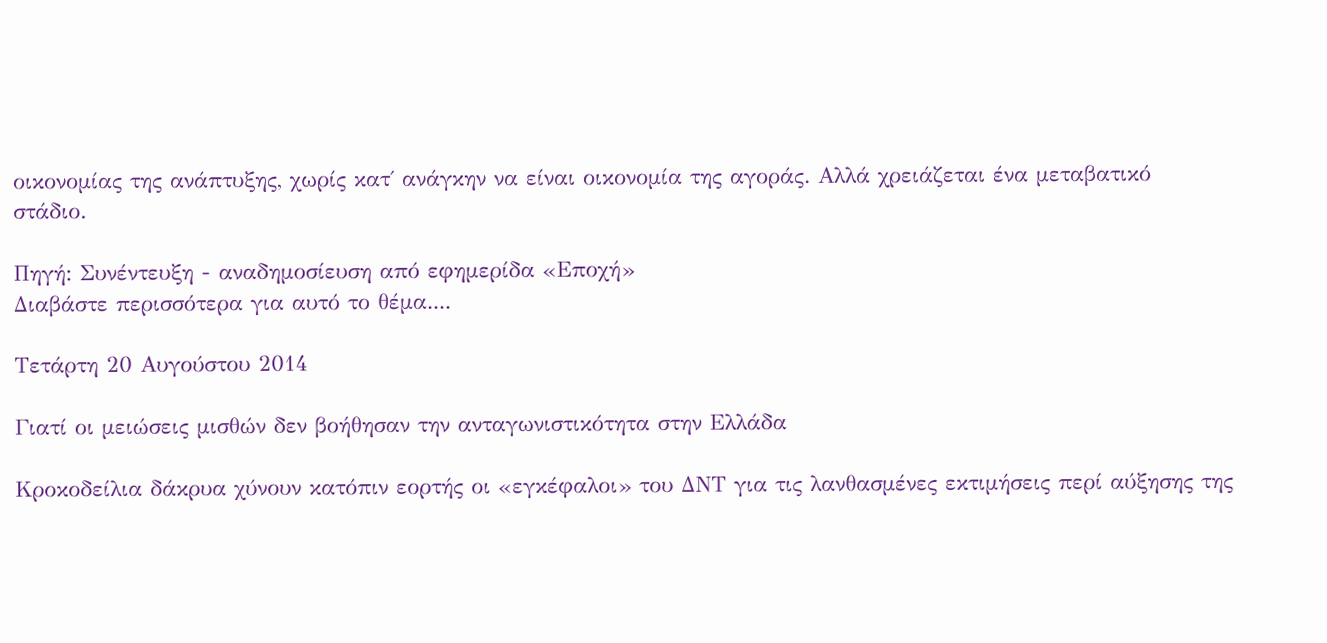οικονομίας της ανάπτυξης, χωρίς κατ΄ ανάγκην να είναι οικονομία της αγοράς. Αλλά χρειάζεται ένα μεταβατικό στάδιο.

Πηγή: Συνέντευξη - αναδημοσίευση από εφημερίδα «Εποχή»
Διαβάστε περισσότερα για αυτό το θέμα....

Τετάρτη 20 Αυγούστου 2014

Γιατί οι μειώσεις μισθών δεν βοήθησαν την ανταγωνιστικότητα στην Ελλάδα

Κροκοδείλια δάκρυα χύνουν κατόπιν εορτής οι «εγκέφαλοι» του ΔΝΤ για τις λανθασμένες εκτιμήσεις περί αύξησης της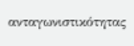ανταγωνιστικότητας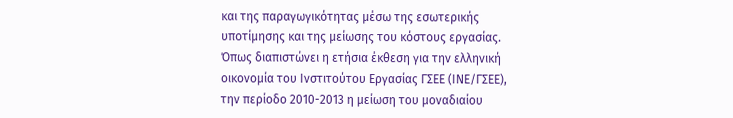και της παραγωγικότητας μέσω της εσωτερικής υποτίμησης και της μείωσης του κόστους εργασίας. Όπως διαπιστώνει η ετήσια έκθεση για την ελληνική οικονομία του Ινστιτούτου Εργασίας ΓΣΕΕ (ΙΝΕ/ΓΣΕΕ), την περίοδο 2010-2013 η μείωση του μοναδιαίου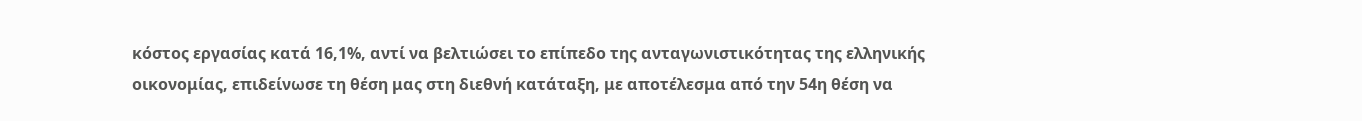κόστος εργασίας κατά 16,1%, αντί να βελτιώσει το επίπεδο της ανταγωνιστικότητας της ελληνικής οικονομίας, επιδείνωσε τη θέση μας στη διεθνή κατάταξη, με αποτέλεσμα από την 54η θέση να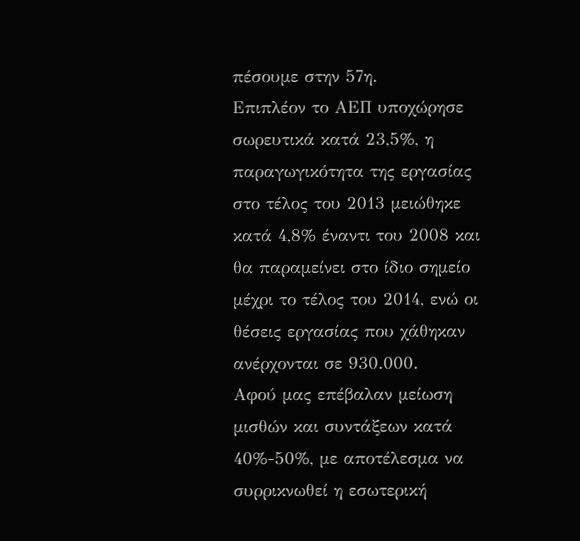πέσουμε στην 57η.
Επιπλέον το ΑΕΠ υποχώρησε σωρευτικά κατά 23,5%, η παραγωγικότητα της εργασίας στο τέλος του 2013 μειώθηκε κατά 4,8% έναντι του 2008 και θα παραμείνει στο ίδιο σημείο μέχρι το τέλος του 2014, ενώ οι θέσεις εργασίας που χάθηκαν ανέρχονται σε 930.000.
Αφού μας επέβαλαν μείωση μισθών και συντάξεων κατά 40%-50%, με αποτέλεσμα να συρρικνωθεί η εσωτερική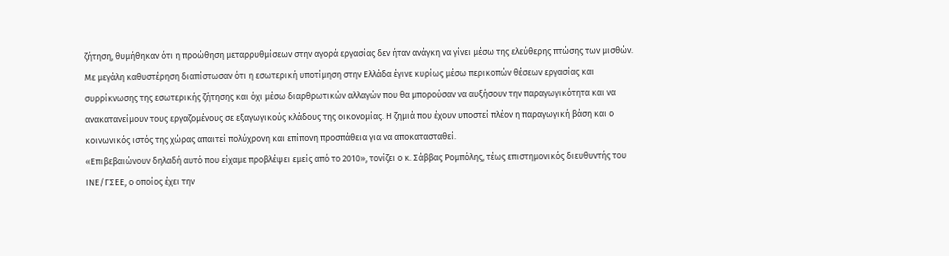ζήτηση, θυμήθηκαν ότι η προώθηση μεταρρυθμίσεων στην αγορά εργασίας δεν ήταν ανάγκη να γίνει μέσω της ελεύθερης πτώσης των μισθών.
Με μεγάλη καθυστέρηση διαπίστωσαν ότι η εσωτερική υποτίμηση στην Ελλάδα έγινε κυρίως μέσω περικοπών θέσεων εργασίας και συρρίκνωσης της εσωτερικής ζήτησης και όχι μέσω διαρθρωτικών αλλαγών που θα μπορούσαν να αυξήσουν την παραγωγικότητα και να ανακατανείμουν τους εργαζομένους σε εξαγωγικούς κλάδους της οικονομίας. Η ζημιά που έχουν υποστεί πλέον η παραγωγική βάση και ο κοινωνικός ιστός της χώρας απαιτεί πολύχρονη και επίπονη προσπάθεια για να αποκατασταθεί.
«Επιβεβαιώνουν δηλαδή αυτό που είχαμε προβλέψει εμείς από το 2010», τονίζει ο κ. Σάββας Ρομπόλης, τέως επιστημονικός διευθυντής του ΙΝΕ/ΓΣΕΕ, ο οποίος έχει την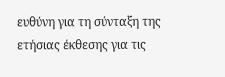ευθύνη για τη σύνταξη της ετήσιας έκθεσης για τις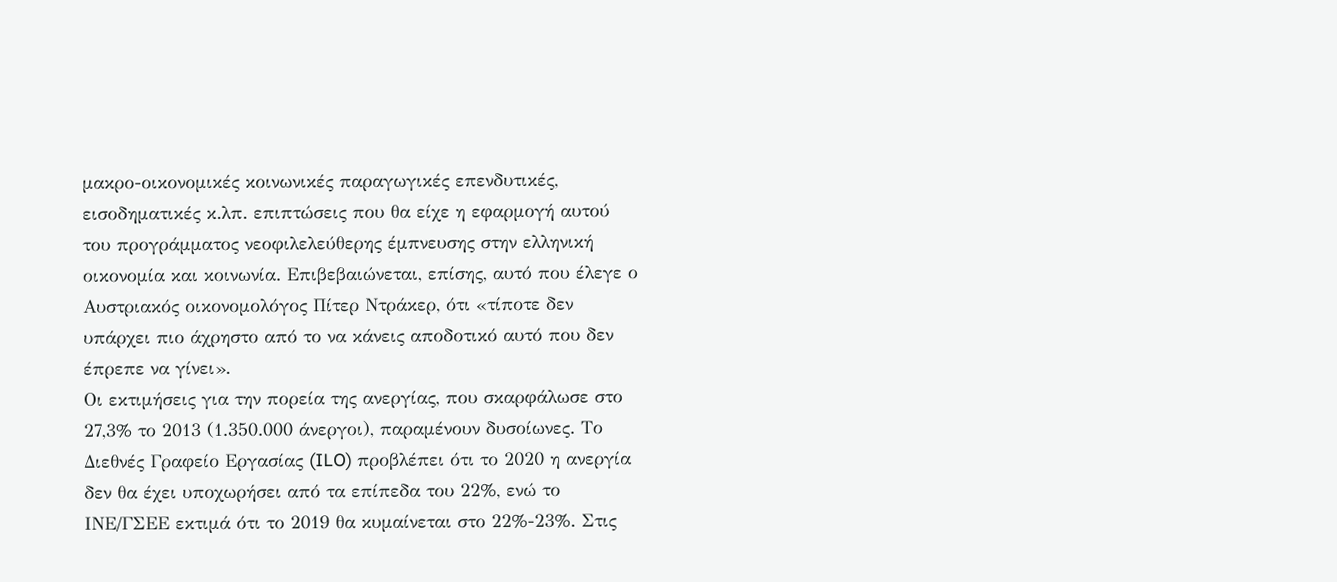μακρο-οικονομικές κοινωνικές παραγωγικές επενδυτικές, εισοδηματικές κ.λπ. επιπτώσεις που θα είχε η εφαρμογή αυτού του προγράμματος νεοφιλελεύθερης έμπνευσης στην ελληνική οικονομία και κοινωνία. Επιβεβαιώνεται, επίσης, αυτό που έλεγε ο Αυστριακός οικονομολόγος Πίτερ Ντράκερ, ότι «τίποτε δεν υπάρχει πιο άχρηστο από το να κάνεις αποδοτικό αυτό που δεν έπρεπε να γίνει».
Οι εκτιμήσεις για την πορεία της ανεργίας, που σκαρφάλωσε στο 27,3% το 2013 (1.350.000 άνεργοι), παραμένουν δυσοίωνες. Το Διεθνές Γραφείο Εργασίας (ILO) προβλέπει ότι το 2020 η ανεργία δεν θα έχει υποχωρήσει από τα επίπεδα του 22%, ενώ το ΙΝΕ/ΓΣΕΕ εκτιμά ότι το 2019 θα κυμαίνεται στο 22%-23%. Στις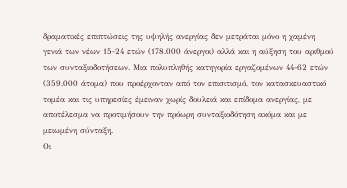δραματικές επιπτώσεις της υψηλής ανεργίας δεν μετράται μόνο η χαμένη γενιά των νέων 15-24 ετών (178.000 άνεργοι) αλλά και η αύξηση του αριθμού των συνταξιοδοτήσεων. Μια πολυπληθής κατηγορία εργαζομένων 44-62 ετών (359.000 άτομα) που προέρχονταν από τον επισιτισμό, τον κατασκευαστικό τομέα και τις υπηρεσίες έμειναν χωρίς δουλειά και επίδομα ανεργίας, με αποτέλεσμα να προτιμήσουν την πρόωρη συνταξιοδότηση ακόμα και με μειωμένη σύνταξη.
Οι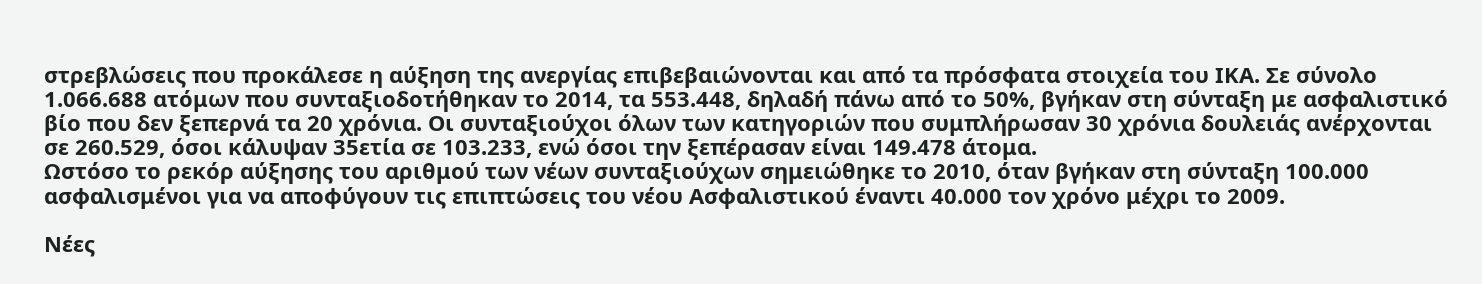στρεβλώσεις που προκάλεσε η αύξηση της ανεργίας επιβεβαιώνονται και από τα πρόσφατα στοιχεία του ΙΚΑ. Σε σύνολο 1.066.688 ατόμων που συνταξιοδοτήθηκαν το 2014, τα 553.448, δηλαδή πάνω από το 50%, βγήκαν στη σύνταξη με ασφαλιστικό βίο που δεν ξεπερνά τα 20 χρόνια. Οι συνταξιούχοι όλων των κατηγοριών που συμπλήρωσαν 30 χρόνια δουλειάς ανέρχονται σε 260.529, όσοι κάλυψαν 35ετία σε 103.233, ενώ όσοι την ξεπέρασαν είναι 149.478 άτομα.
Ωστόσο το ρεκόρ αύξησης του αριθμού των νέων συνταξιούχων σημειώθηκε το 2010, όταν βγήκαν στη σύνταξη 100.000 ασφαλισμένοι για να αποφύγουν τις επιπτώσεις του νέου Ασφαλιστικού έναντι 40.000 τον χρόνο μέχρι το 2009.

Νέες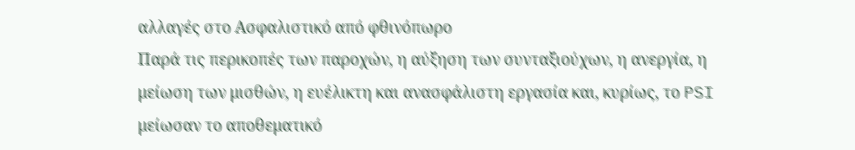αλλαγές στο Ασφαλιστικό από φθινόπωρο
Παρά τις περικοπές των παροχών, η αύξηση των συνταξιούχων, η ανεργία, η μείωση των μισθών, η ευέλικτη και ανασφάλιστη εργασία και, κυρίως, το PSI μείωσαν το αποθεματικό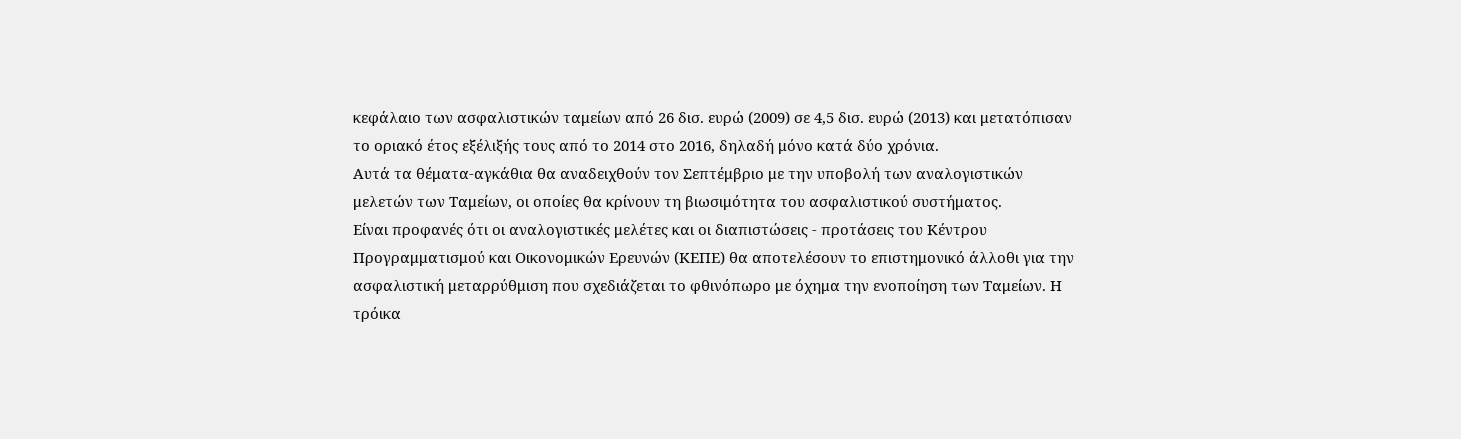κεφάλαιο των ασφαλιστικών ταμείων από 26 δισ. ευρώ (2009) σε 4,5 δισ. ευρώ (2013) και μετατόπισαν το οριακό έτος εξέλιξής τους από το 2014 στο 2016, δηλαδή μόνο κατά δύο χρόνια.
Aυτά τα θέματα-αγκάθια θα αναδειχθούν τον Σεπτέμβριο με την υποβολή των αναλογιστικών μελετών των Ταμείων, οι οποίες θα κρίνουν τη βιωσιμότητα του ασφαλιστικού συστήματος.
Είναι προφανές ότι οι αναλογιστικές μελέτες και οι διαπιστώσεις - προτάσεις του Κέντρου Προγραμματισμού και Οικονομικών Ερευνών (ΚΕΠΕ) θα αποτελέσουν το επιστημονικό άλλοθι για την ασφαλιστική μεταρρύθμιση που σχεδιάζεται το φθινόπωρο με όχημα την ενοποίηση των Ταμείων. Η τρόικα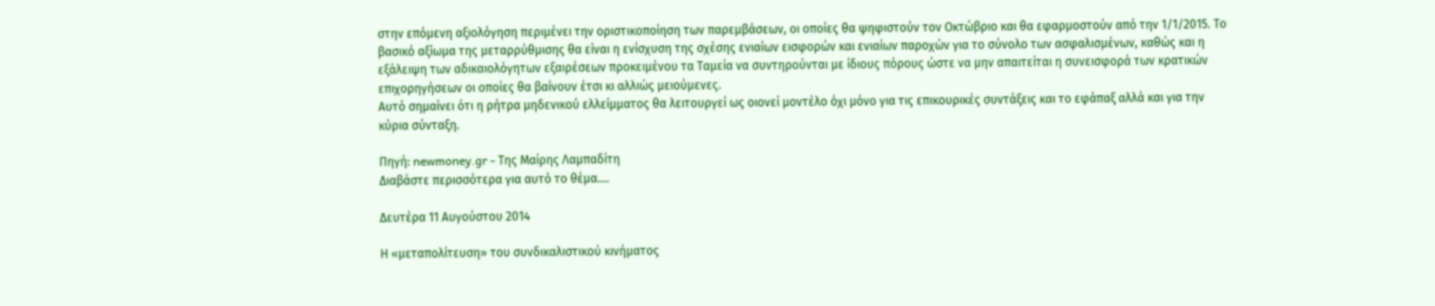στην επόμενη αξιολόγηση περιμένει την οριστικοποίηση των παρεμβάσεων, οι οποίες θα ψηφιστούν τον Οκτώβριο και θα εφαρμοστούν από την 1/1/2015. Το βασικό αξίωμα της μεταρρύθμισης θα είναι η ενίσχυση της σχέσης ενιαίων εισφορών και ενιαίων παροχών για το σύνολο των ασφαλισμένων, καθώς και η εξάλειψη των αδικαιολόγητων εξαιρέσεων προκειμένου τα Ταμεία να συντηρούνται με ίδιους πόρους ώστε να μην απαιτείται η συνεισφορά των κρατικών επιχορηγήσεων οι οποίες θα βαίνουν έτσι κι αλλιώς μειούμενες.
Αυτό σημαίνει ότι η ρήτρα μηδενικού ελλείμματος θα λειτουργεί ως οιονεί μοντέλο όχι μόνο για τις επικουρικές συντάξεις και το εφάπαξ αλλά και για την κύρια σύνταξη.

Πηγή: newmoney.gr - Της Μαίρης Λαμπαδίτη
Διαβάστε περισσότερα για αυτό το θέμα....

Δευτέρα 11 Αυγούστου 2014

Η «μεταπολίτευση» του συνδικαλιστικού κινήματος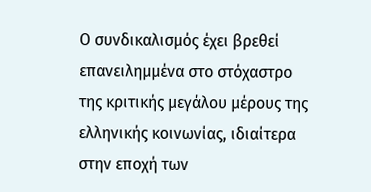Ο συνδικαλισμός έχει βρεθεί επανειλημμένα στο στόχαστρο της κριτικής μεγάλου μέρους της ελληνικής κοινωνίας, ιδιαίτερα στην εποχή των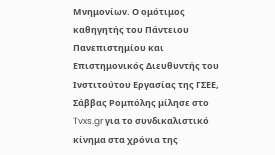Μνημονίων. Ο ομότιμος καθηγητής του Πάντειου Πανεπιστημίου και Επιστημονικός Διευθυντής του Ινστιτούτου Εργασίας της ΓΣΕΕ, Σάββας Ρομπόλης μίλησε στο Tvxs.gr για το συνδικαλιστικό κίνημα στα χρόνια της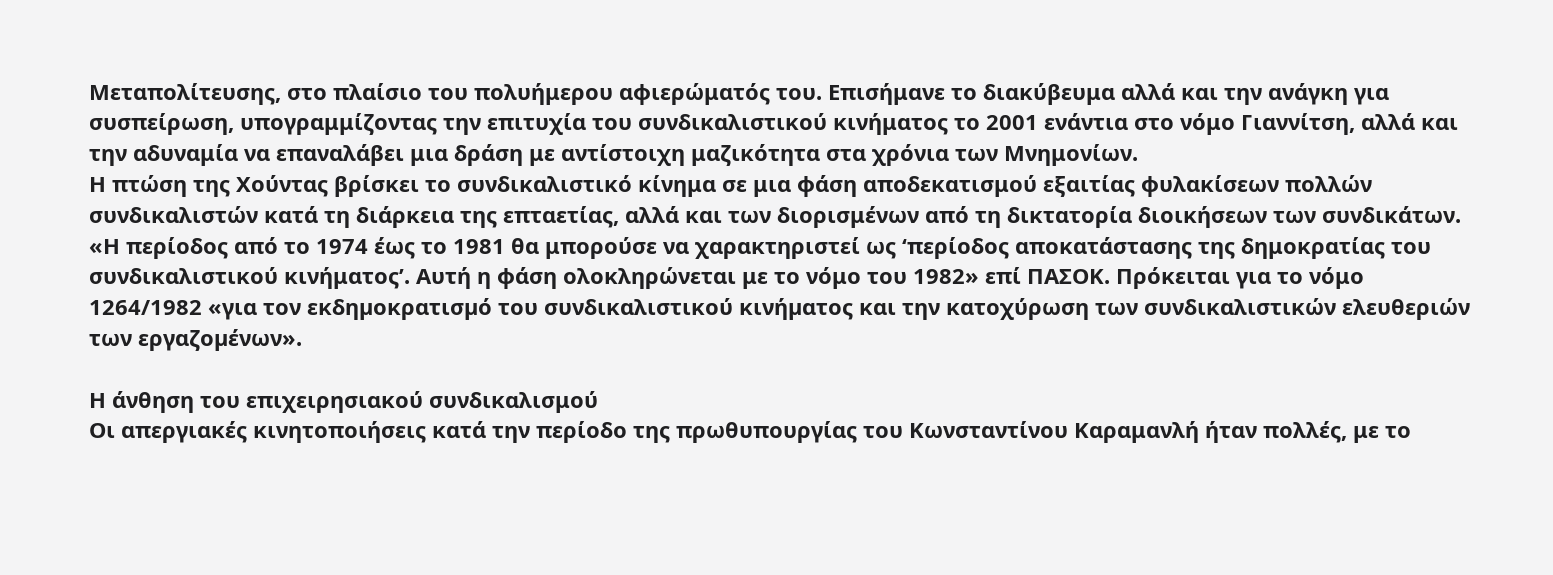Μεταπολίτευσης, στο πλαίσιο του πολυήμερου αφιερώματός του. Επισήμανε το διακύβευμα αλλά και την ανάγκη για συσπείρωση, υπογραμμίζοντας την επιτυχία του συνδικαλιστικού κινήματος το 2001 ενάντια στο νόμο Γιαννίτση, αλλά και την αδυναμία να επαναλάβει μια δράση με αντίστοιχη μαζικότητα στα χρόνια των Μνημονίων.
Η πτώση της Χούντας βρίσκει το συνδικαλιστικό κίνημα σε μια φάση αποδεκατισμού εξαιτίας φυλακίσεων πολλών συνδικαλιστών κατά τη διάρκεια της επταετίας, αλλά και των διορισμένων από τη δικτατορία διοικήσεων των συνδικάτων. «Η περίοδος από το 1974 έως το 1981 θα μπορούσε να χαρακτηριστεί ως ‘περίοδος αποκατάστασης της δημοκρατίας του συνδικαλιστικού κινήματος’. Αυτή η φάση ολοκληρώνεται με το νόμο του 1982» επί ΠΑΣΟΚ. Πρόκειται για το νόμο 1264/1982 «για τον εκδηµοκρατισµό του συνδικαλιστικού κινήµατος και την κατοχύρωση των συνδικαλιστικών ελευθεριών των εργαζοµένων».

Η άνθηση του επιχειρησιακού συνδικαλισμού
Οι απεργιακές κινητοποιήσεις κατά την περίοδο της πρωθυπουργίας του Κωνσταντίνου Καραμανλή ήταν πολλές, με το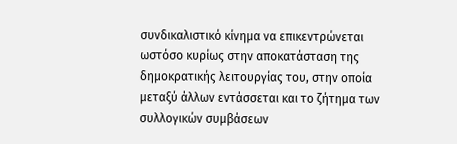συνδικαλιστικό κίνημα να επικεντρώνεται ωστόσο κυρίως στην αποκατάσταση της δημοκρατικής λειτουργίας του, στην οποία μεταξύ άλλων εντάσσεται και το ζήτημα των συλλογικών συμβάσεων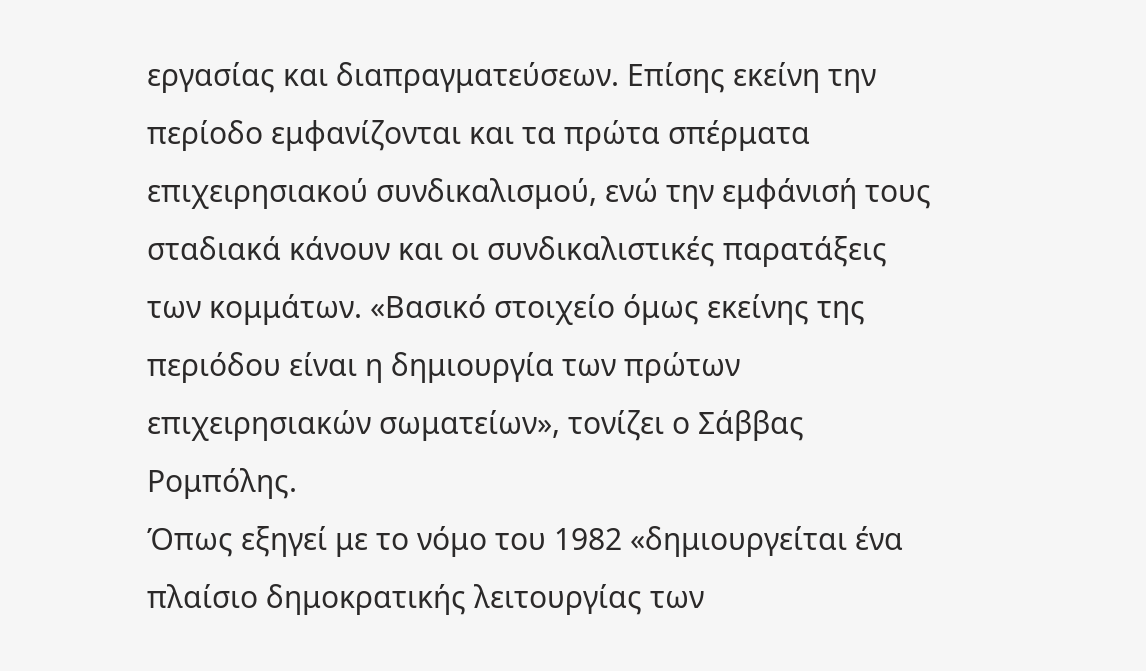εργασίας και διαπραγματεύσεων. Επίσης εκείνη την περίοδο εμφανίζονται και τα πρώτα σπέρματα επιχειρησιακού συνδικαλισμού, ενώ την εμφάνισή τους σταδιακά κάνουν και οι συνδικαλιστικές παρατάξεις των κομμάτων. «Βασικό στοιχείο όμως εκείνης της περιόδου είναι η δημιουργία των πρώτων επιχειρησιακών σωματείων», τονίζει ο Σάββας Ρομπόλης.
Όπως εξηγεί με το νόμο του 1982 «δημιουργείται ένα πλαίσιο δημοκρατικής λειτουργίας των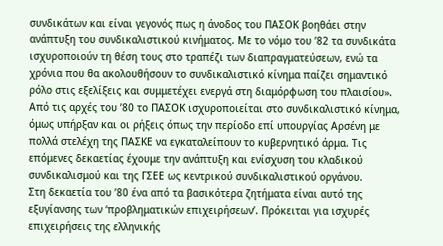συνδικάτων και είναι γεγονός πως η άνοδος του ΠΑΣΟΚ βοηθάει στην ανάπτυξη του συνδικαλιστικού κινήματος. Με το νόμο του ’82 τα συνδικάτα ισχυροποιούν τη θέση τους στο τραπέζι των διαπραγματεύσεων, ενώ τα χρόνια που θα ακολουθήσουν το συνδικαλιστικό κίνημα παίζει σημαντικό ρόλο στις εξελίξεις και συμμετέχει ενεργά στη διαμόρφωση του πλαισίου». Από τις αρχές του ’80 το ΠΑΣΟΚ ισχυροποιείται στο συνδικαλιστικό κίνημα, όμως υπήρξαν και οι ρήξεις όπως την περίοδο επί υπουργίας Αρσένη με πολλά στελέχη της ΠΑΣΚΕ να εγκαταλείπουν το κυβερνητικό άρμα. Τις επόμενες δεκαετίας έχουμε την ανάπτυξη και ενίσχυση του κλαδικού συνδικαλισμού και της ΓΣΕΕ ως κεντρικού συνδικαλιστικού οργάνου.
Στη δεκαετία του ’80 ένα από τα βασικότερα ζητήματα είναι αυτό της εξυγίανσης των ‘προβληματικών επιχειρήσεων’. Πρόκειται για ισχυρές επιχειρήσεις της ελληνικής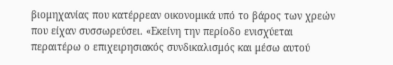βιομηχανίας που κατέρρεαν οικονομικά υπό το βάρος των χρεών που είχαν συσσωρεύσει. «Εκείνη την περίοδο ενισχύεται περαιτέρω ο επιχειρησιακός συνδικαλισμός και μέσω αυτού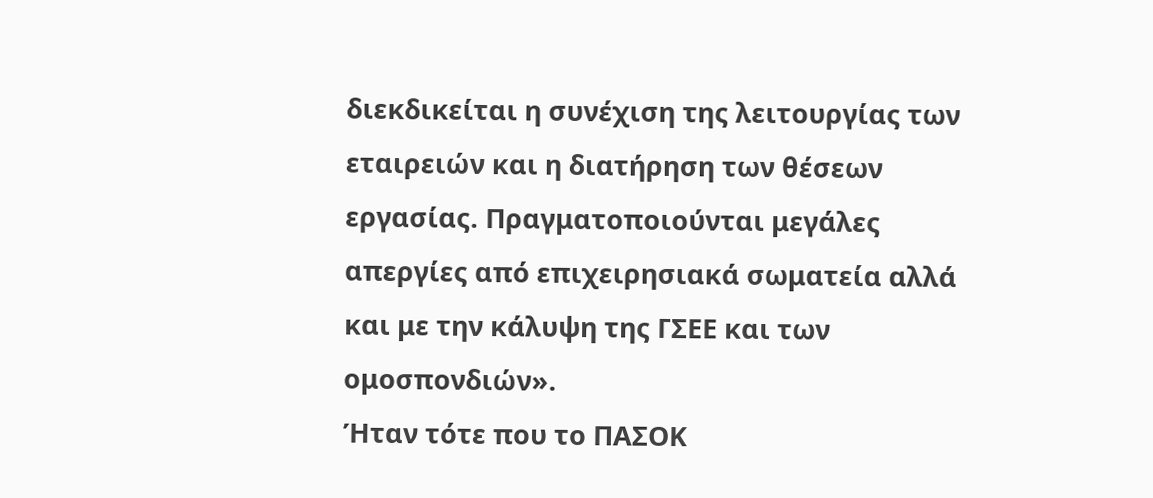διεκδικείται η συνέχιση της λειτουργίας των εταιρειών και η διατήρηση των θέσεων εργασίας. Πραγματοποιούνται μεγάλες απεργίες από επιχειρησιακά σωματεία αλλά και με την κάλυψη της ΓΣΕΕ και των ομοσπονδιών».
Ήταν τότε που το ΠΑΣΟΚ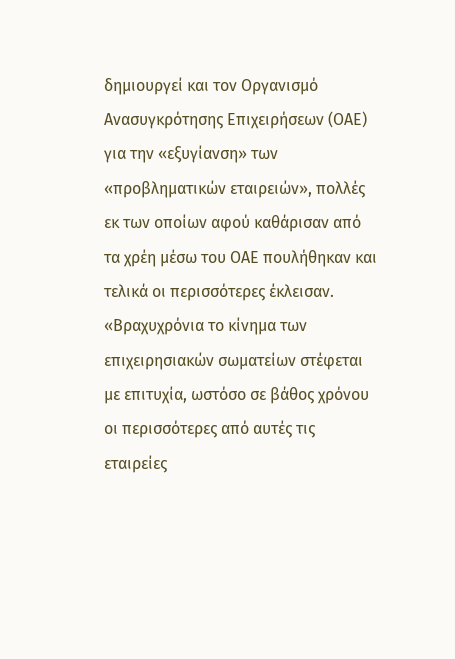δημιουργεί και τον Οργανισμό Ανασυγκρότησης Επιχειρήσεων (ΟΑΕ) για την «εξυγίανση» των «προβληματικών εταιρειών», πολλές εκ των οποίων αφού καθάρισαν από τα χρέη μέσω του ΟΑΕ πουλήθηκαν και τελικά οι περισσότερες έκλεισαν. «Βραχυχρόνια το κίνημα των επιχειρησιακών σωματείων στέφεται με επιτυχία, ωστόσο σε βάθος χρόνου οι περισσότερες από αυτές τις εταιρείες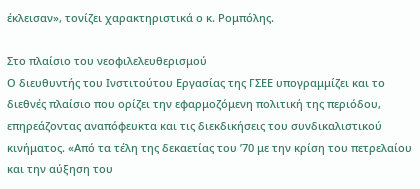έκλεισαν», τονίζει χαρακτηριστικά ο κ. Ρομπόλης.

Στο πλαίσιο του νεοφιλελευθερισμού
Ο διευθυντής του Ινστιτούτου Εργασίας της ΓΣΕΕ υπογραμμίζει και το διεθνές πλαίσιο που ορίζει την εφαρμοζόμενη πολιτική της περιόδου, επηρεάζοντας αναπόφευκτα και τις διεκδικήσεις του συνδικαλιστικού κινήματος. «Από τα τέλη της δεκαετίας του ’70 με την κρίση του πετρελαίου και την αύξηση του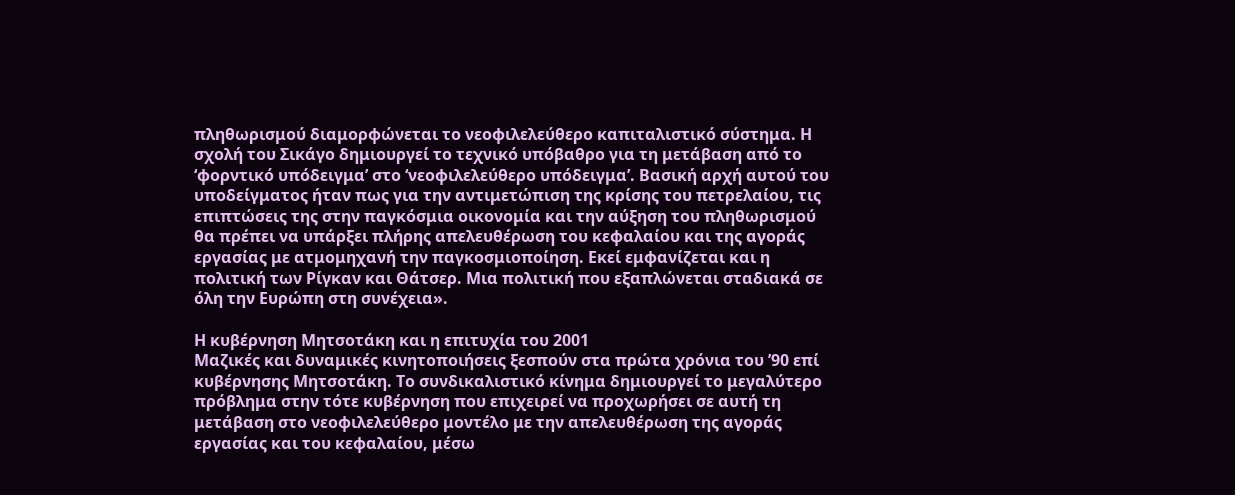πληθωρισμού διαμορφώνεται το νεοφιλελεύθερο καπιταλιστικό σύστημα. Η σχολή του Σικάγο δημιουργεί το τεχνικό υπόβαθρο για τη μετάβαση από το ‘φορντικό υπόδειγμα’ στο ‘νεοφιλελεύθερο υπόδειγμα’. Βασική αρχή αυτού του υποδείγματος ήταν πως για την αντιμετώπιση της κρίσης του πετρελαίου, τις επιπτώσεις της στην παγκόσμια οικονομία και την αύξηση του πληθωρισμού θα πρέπει να υπάρξει πλήρης απελευθέρωση του κεφαλαίου και της αγοράς εργασίας με ατμομηχανή την παγκοσμιοποίηση. Εκεί εμφανίζεται και η πολιτική των Ρίγκαν και Θάτσερ. Μια πολιτική που εξαπλώνεται σταδιακά σε όλη την Ευρώπη στη συνέχεια».

Η κυβέρνηση Μητσοτάκη και η επιτυχία του 2001
Μαζικές και δυναμικές κινητοποιήσεις ξεσπούν στα πρώτα χρόνια του ’90 επί κυβέρνησης Μητσοτάκη. Το συνδικαλιστικό κίνημα δημιουργεί το μεγαλύτερο πρόβλημα στην τότε κυβέρνηση που επιχειρεί να προχωρήσει σε αυτή τη μετάβαση στο νεοφιλελεύθερο μοντέλο με την απελευθέρωση της αγοράς εργασίας και του κεφαλαίου, μέσω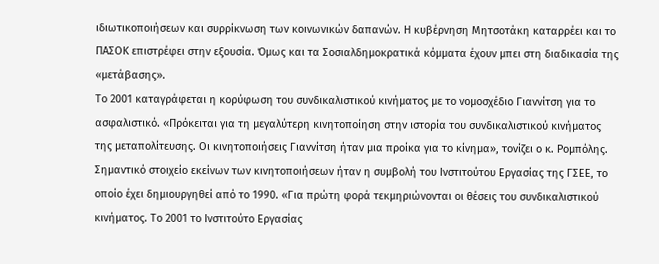ιδιωτικοποιήσεων και συρρίκνωση των κοινωνικών δαπανών. Η κυβέρνηση Μητσοτάκη καταρρέει και το ΠΑΣΟΚ επιστρέφει στην εξουσία. Όμως και τα Σοσιαλδημοκρατικά κόμματα έχουν μπει στη διαδικασία της «μετάβασης».
Το 2001 καταγράφεται η κορύφωση του συνδικαλιστικού κινήματος με το νομοσχέδιο Γιαννίτση για το ασφαλιστικό. «Πρόκειται για τη μεγαλύτερη κινητοποίηση στην ιστορία του συνδικαλιστικού κινήματος της μεταπολίτευσης. Οι κινητοποιήσεις Γιαννίτση ήταν μια προίκα για το κίνημα», τονίζει ο κ. Ρομπόλης.
Σημαντικό στοιχείο εκείνων των κινητοποιήσεων ήταν η συμβολή του Ινστιτούτου Εργασίας της ΓΣΕΕ, το οποίο έχει δημιουργηθεί από το 1990. «Για πρώτη φορά τεκμηριώνονται οι θέσεις του συνδικαλιστικού κινήματος. Το 2001 το Ινστιτούτο Εργασίας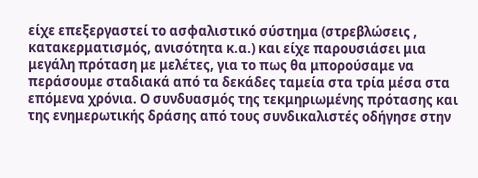είχε επεξεργαστεί το ασφαλιστικό σύστημα (στρεβλώσεις , κατακερματισμός, ανισότητα κ.α.) και είχε παρουσιάσει μια μεγάλη πρόταση με μελέτες, για το πως θα μπορούσαμε να περάσουμε σταδιακά από τα δεκάδες ταμεία στα τρία μέσα στα επόμενα χρόνια. Ο συνδυασμός της τεκμηριωμένης πρότασης και της ενημερωτικής δράσης από τους συνδικαλιστές οδήγησε στην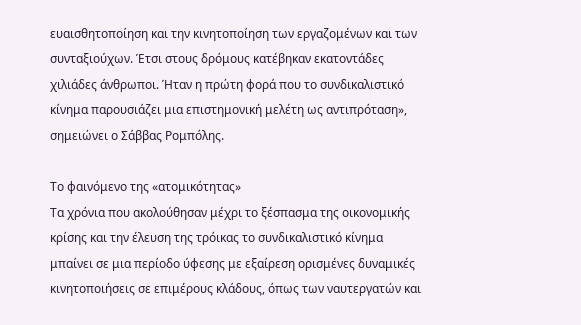ευαισθητοποίηση και την κινητοποίηση των εργαζομένων και των συνταξιούχων. Έτσι στους δρόμους κατέβηκαν εκατοντάδες χιλιάδες άνθρωποι. Ήταν η πρώτη φορά που το συνδικαλιστικό κίνημα παρουσιάζει μια επιστημονική μελέτη ως αντιπρόταση», σημειώνει ο Σάββας Ρομπόλης.

Το φαινόμενο της «ατομικότητας»
Τα χρόνια που ακολούθησαν μέχρι το ξέσπασμα της οικονομικής κρίσης και την έλευση της τρόικας το συνδικαλιστικό κίνημα μπαίνει σε μια περίοδο ύφεσης με εξαίρεση ορισμένες δυναμικές κινητοποιήσεις σε επιμέρους κλάδους, όπως των ναυτεργατών και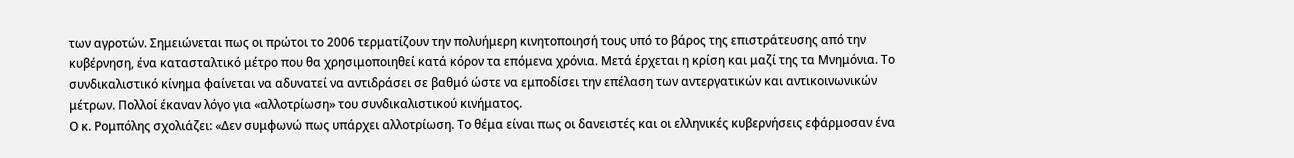των αγροτών. Σημειώνεται πως οι πρώτοι το 2006 τερματίζουν την πολυήμερη κινητοποιησή τους υπό το βάρος της επιστράτευσης από την κυβέρνηση, ένα κατασταλτικό μέτρο που θα χρησιμοποιηθεί κατά κόρον τα επόμενα χρόνια. Μετά έρχεται η κρίση και μαζί της τα Μνημόνια. Το συνδικαλιστικό κίνημα φαίνεται να αδυνατεί να αντιδράσει σε βαθμό ώστε να εμποδίσει την επέλαση των αντεργατικών και αντικοινωνικών μέτρων. Πολλοί έκαναν λόγο για «αλλοτρίωση» του συνδικαλιστικού κινήματος.
Ο κ. Ρομπόλης σχολιάζει: «Δεν συμφωνώ πως υπάρχει αλλοτρίωση. Το θέμα είναι πως οι δανειστές και οι ελληνικές κυβερνήσεις εφάρμοσαν ένα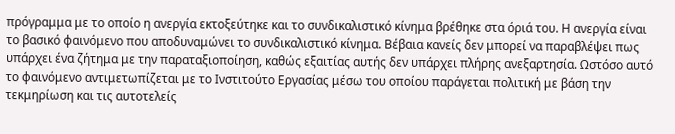πρόγραμμα με το οποίο η ανεργία εκτοξεύτηκε και το συνδικαλιστικό κίνημα βρέθηκε στα όριά του. Η ανεργία είναι το βασικό φαινόμενο που αποδυναμώνει το συνδικαλιστικό κίνημα. Βέβαια κανείς δεν μπορεί να παραβλέψει πως υπάρχει ένα ζήτημα με την παραταξιοποίηση, καθώς εξαιτίας αυτής δεν υπάρχει πλήρης ανεξαρτησία. Ωστόσο αυτό το φαινόμενο αντιμετωπίζεται με το Ινστιτούτο Εργασίας μέσω του οποίου παράγεται πολιτική με βάση την τεκμηρίωση και τις αυτοτελείς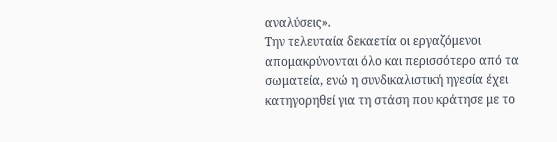αναλύσεις».
Την τελευταία δεκαετία οι εργαζόμενοι απομακρύνονται όλο και περισσότερο από τα σωματεία, ενώ η συνδικαλιστική ηγεσία έχει κατηγορηθεί για τη στάση που κράτησε με το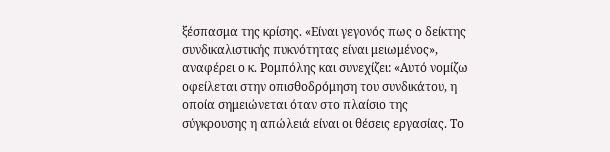ξέσπασμα της κρίσης. «Είναι γεγονός πως ο δείκτης συνδικαλιστικής πυκνότητας είναι μειωμένος», αναφέρει ο κ. Ρομπόλης και συνεχίζει: «Αυτό νομίζω οφείλεται στην οπισθοδρόμηση του συνδικάτου, η οποία σημειώνεται όταν στο πλαίσιο της σύγκρουσης η απώλειά είναι οι θέσεις εργασίας. Το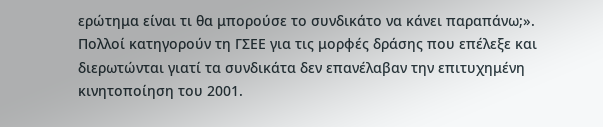ερώτημα είναι τι θα μπορούσε το συνδικάτο να κάνει παραπάνω;».
Πολλοί κατηγορούν τη ΓΣΕΕ για τις μορφές δράσης που επέλεξε και διερωτώνται γιατί τα συνδικάτα δεν επανέλαβαν την επιτυχημένη κινητοποίηση του 2001.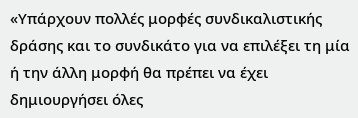«Υπάρχουν πολλές μορφές συνδικαλιστικής δράσης και το συνδικάτο για να επιλέξει τη μία ή την άλλη μορφή θα πρέπει να έχει δημιουργήσει όλες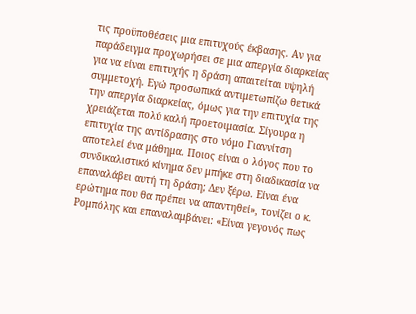τις προϋποθέσεις μια επιτυχούς έκβασης. Αν για παράδειγμα προχωρήσει σε μια απεργία διαρκείας για να είναι επιτυχής η δράση απαιτείται υψηλή συμμετοχή. Εγώ προσωπικά αντιμετωπίζω θετικά την απεργία διαρκείας, όμως για την επιτυχία της χρειάζεται πολύ καλή προετοιμασία. Σίγουρα η επιτυχία της αντίδρασης στο νόμο Γιαννίτση αποτελεί ένα μάθημα. Ποιος είναι ο λόγος που το συνδικαλιστικό κίνημα δεν μπήκε στη διαδικασία να επαναλάβει αυτή τη δράση; Δεν ξέρω. Είναι ένα ερώτημα που θα πρέπει να απαντηθεί», τονίζει ο κ. Ρομπόλης και επαναλαμβάνει: «Είναι γεγονός πως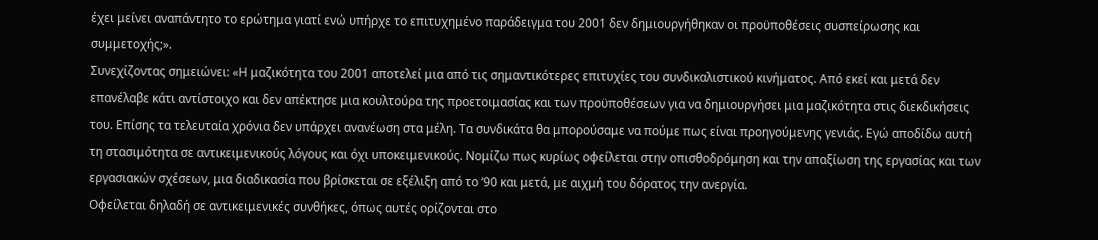έχει μείνει αναπάντητο το ερώτημα γιατί ενώ υπήρχε το επιτυχημένο παράδειγμα του 2001 δεν δημιουργήθηκαν οι προϋποθέσεις συσπείρωσης και συμμετοχής;».
Συνεχίζοντας σημειώνει: «Η μαζικότητα του 2001 αποτελεί μια από τις σημαντικότερες επιτυχίες του συνδικαλιστικού κινήματος. Από εκεί και μετά δεν επανέλαβε κάτι αντίστοιχο και δεν απέκτησε μια κουλτούρα της προετοιμασίας και των προϋποθέσεων για να δημιουργήσει μια μαζικότητα στις διεκδικήσεις του. Επίσης τα τελευταία χρόνια δεν υπάρχει ανανέωση στα μέλη. Τα συνδικάτα θα μπορούσαμε να πούμε πως είναι προηγούμενης γενιάς. Εγώ αποδίδω αυτή τη στασιμότητα σε αντικειμενικούς λόγους και όχι υποκειμενικούς. Νομίζω πως κυρίως οφείλεται στην οπισθοδρόμηση και την απαξίωση της εργασίας και των εργασιακών σχέσεων, μια διαδικασία που βρίσκεται σε εξέλιξη από το ‘90 και μετά, με αιχμή του δόρατος την ανεργία.
Οφείλεται δηλαδή σε αντικειμενικές συνθήκες, όπως αυτές ορίζονται στο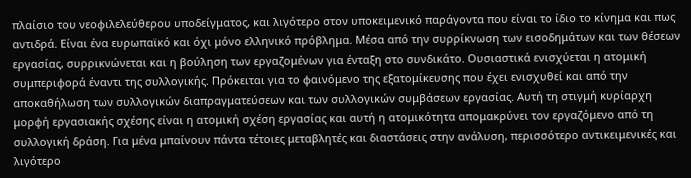πλαίσιο του νεοφιλελεύθερου υποδείγματος, και λιγότερο στον υποκειμενικό παράγοντα που είναι το ίδιο το κίνημα και πως αντιδρά. Είναι ένα ευρωπαϊκό και όχι μόνο ελληνικό πρόβλημα. Μέσα από την συρρίκνωση των εισοδημάτων και των θέσεων εργασίας, συρρικνώνεται και η βούληση των εργαζομένων για ένταξη στο συνδικάτο. Ουσιαστικά ενισχύεται η ατομική συμπεριφορά έναντι της συλλογικής. Πρόκειται για το φαινόμενο της εξατομίκευσης που έχει ενισχυθεί και από την αποκαθήλωση των συλλογικών διαπραγματεύσεων και των συλλογικών συμβάσεων εργασίας. Αυτή τη στιγμή κυρίαρχη μορφή εργασιακής σχέσης είναι η ατομική σχέση εργασίας και αυτή η ατομικότητα απομακρύνει τον εργαζόμενο από τη συλλογική δράση. Για μένα μπαίνουν πάντα τέτοιες μεταβλητές και διαστάσεις στην ανάλυση, περισσότερο αντικειμενικές και λιγότερο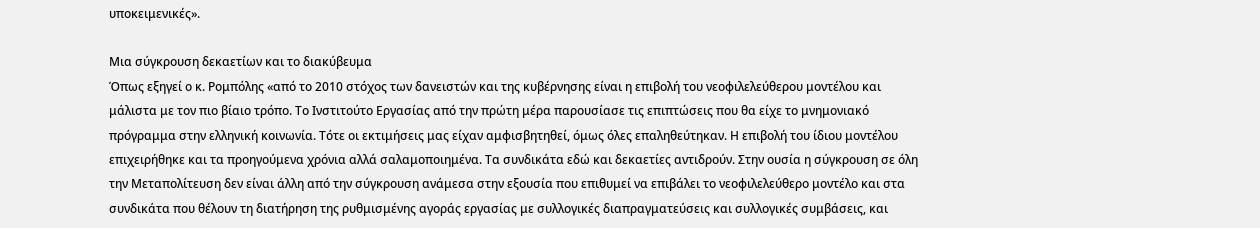υποκειμενικές».

Μια σύγκρουση δεκαετίων και το διακύβευμα
Όπως εξηγεί ο κ. Ρομπόλης «από το 2010 στόχος των δανειστών και της κυβέρνησης είναι η επιβολή του νεοφιλελεύθερου μοντέλου και μάλιστα με τον πιο βίαιο τρόπο. Το Ινστιτούτο Εργασίας από την πρώτη μέρα παρουσίασε τις επιπτώσεις που θα είχε το μνημονιακό πρόγραμμα στην ελληνική κοινωνία. Τότε οι εκτιμήσεις μας είχαν αμφισβητηθεί, όμως όλες επαληθεύτηκαν. Η επιβολή του ίδιου μοντέλου επιχειρήθηκε και τα προηγούμενα χρόνια αλλά σαλαμοποιημένα. Τα συνδικάτα εδώ και δεκαετίες αντιδρούν. Στην ουσία η σύγκρουση σε όλη την Μεταπολίτευση δεν είναι άλλη από την σύγκρουση ανάμεσα στην εξουσία που επιθυμεί να επιβάλει το νεοφιλελεύθερο μοντέλο και στα συνδικάτα που θέλουν τη διατήρηση της ρυθμισμένης αγοράς εργασίας με συλλογικές διαπραγματεύσεις και συλλογικές συμβάσεις, και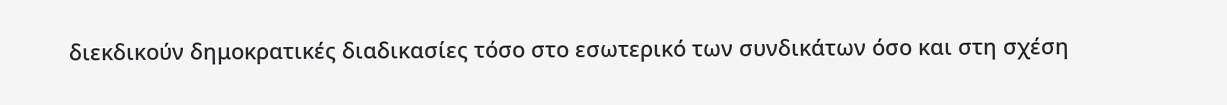διεκδικούν δημοκρατικές διαδικασίες τόσο στο εσωτερικό των συνδικάτων όσο και στη σχέση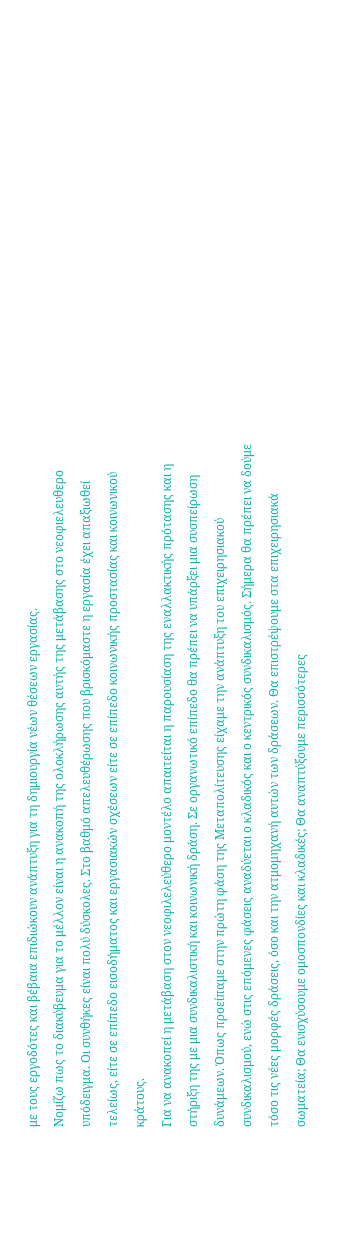με τους εργοδότες και βέβαια επιδιώκουν ανάπτυξη για τη δημιουργία νέων θέσεων εργασίας.
Νομίζω πως το διακύβευμα για το μέλλον είναι η ανακοπή της ολοκλήρωσης αυτής της μετάβασης στο νεοφιελευθερο υπόδειγμα. Οι συνθήκες είναι πολύ δύσκολες. Στο βαθμό απελευθέρωσης που βρισκόμαστε η εργασία έχει απαξιωθεί τελείως, είτε σε επίπεδο εισοδήματος και εργασιακών σχέσεων είτε σε επίπεδο κοινωνικής προστασίας και κοινωνικού κράτους.
Για να ανακοπεί η μετάβαση στον νεοφιλελεύθερο μοντέλο απαιτείται η παρουσίαση της εναλλακτικής πρότασης και η στήριξη της με μια συνδικαλιστική και κοινωνική δράση. Σε οργανωτικό επίπεδο θα πρέπει να υπάρξει μια συσπείρωση δυνάμεων. Όπως προείπαμε στην πρώτη φάση της Μεταπολίτευσης είχαμε την ανάπτυξη του επιχειρησιακού συνδικαλισμού, ενώ στις επόμενες φάσεις αναδύεται ο κλαδικός και ο κεντρικός συνδικαλισμός. Σήμερα θα πρέπει να δούμε τόσο τις νέες μορφές δράσεις, όσο και την ατμομηχανή αυτών των δράσεων. Θα επιστρέψουμε στα επιχειρησιακά σωματεία; Θα ενισχύσουμε ομοσπονδίες και κλαδικές; Θα αναπτύξουμε περισσότερες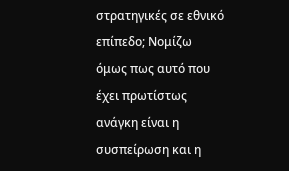στρατηγικές σε εθνικό επίπεδο; Νομίζω όμως πως αυτό που έχει πρωτίστως ανάγκη είναι η συσπείρωση και η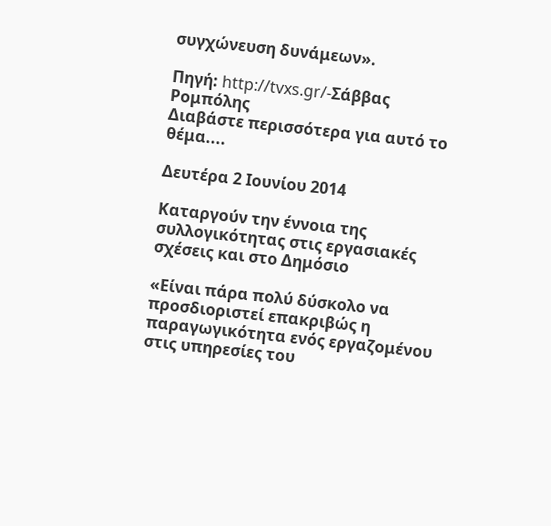συγχώνευση δυνάμεων».

Πηγή: http://tvxs.gr/-Σάββας Ρομπόλης
Διαβάστε περισσότερα για αυτό το θέμα....

Δευτέρα 2 Ιουνίου 2014

Καταργούν την έννοια της συλλογικότητας στις εργασιακές σχέσεις και στο Δημόσιο

«Είναι πάρα πολύ δύσκολο να προσδιοριστεί επακριβώς η παραγωγικότητα ενός εργαζομένου στις υπηρεσίες του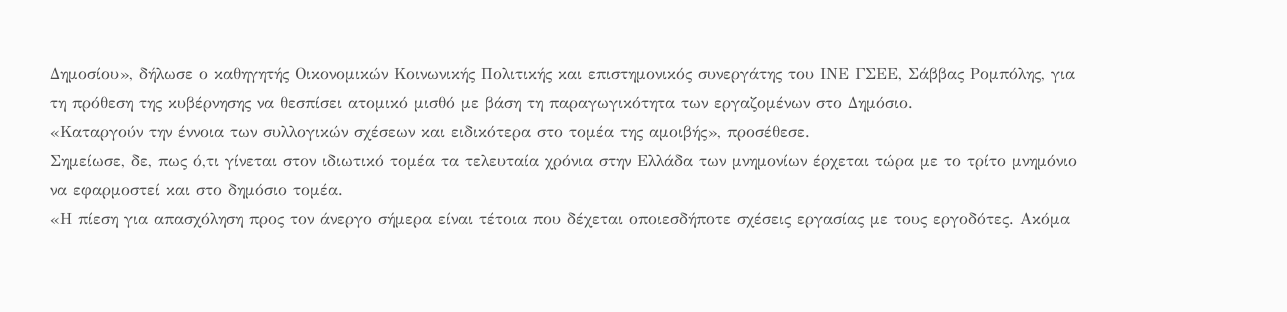Δημοσίου», δήλωσε ο καθηγητής Οικονομικών Κοινωνικής Πολιτικής και επιστημονικός συνεργάτης του ΙΝΕ ΓΣΕΕ, Σάββας Ρομπόλης, για τη πρόθεση της κυβέρνησης να θεσπίσει ατομικό μισθό με βάση τη παραγωγικότητα των εργαζομένων στο Δημόσιο.
«Καταργούν την έννοια των συλλογικών σχέσεων και ειδικότερα στο τομέα της αμοιβής», προσέθεσε.
Σημείωσε, δε, πως ό,τι γίνεται στον ιδιωτικό τομέα τα τελευταία χρόνια στην Ελλάδα των μνημονίων έρχεται τώρα με το τρίτο μνημόνιο να εφαρμοστεί και στο δημόσιο τομέα.
«Η πίεση για απασχόληση προς τον άνεργο σήμερα είναι τέτοια που δέχεται οποιεσδήποτε σχέσεις εργασίας με τους εργοδότες. Ακόμα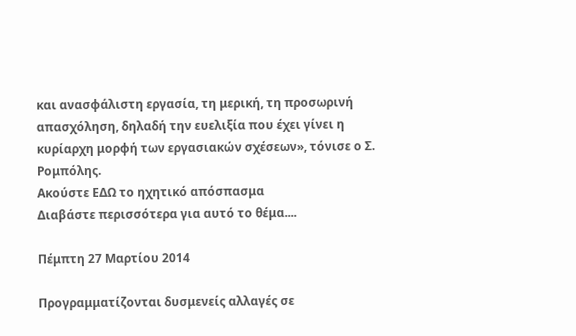και ανασφάλιστη εργασία, τη μερική, τη προσωρινή απασχόληση, δηλαδή την ευελιξία που έχει γίνει η κυρίαρχη μορφή των εργασιακών σχέσεων», τόνισε ο Σ. Ρομπόλης.
Ακούστε ΕΔΩ το ηχητικό απόσπασμα
Διαβάστε περισσότερα για αυτό το θέμα....

Πέμπτη 27 Μαρτίου 2014

Προγραμματίζονται δυσμενείς αλλαγές σε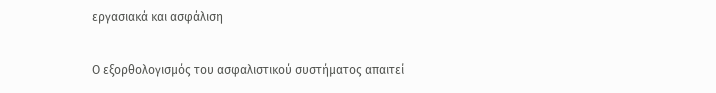εργασιακά και ασφάλιση

Ο εξορθολογισμός του ασφαλιστικού συστήματος απαιτεί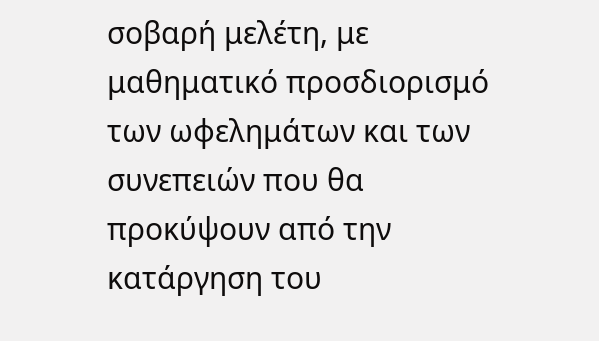σοβαρή μελέτη, με μαθηματικό προσδιορισμό των ωφελημάτων και των συνεπειών που θα προκύψουν από την κατάργηση του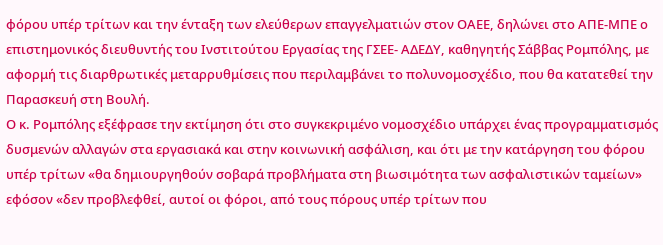φόρου υπέρ τρίτων και την ένταξη των ελεύθερων επαγγελματιών στον ΟΑΕΕ, δηλώνει στο ΑΠΕ-ΜΠΕ ο επιστημονικός διευθυντής του Ινστιτούτου Εργασίας της ΓΣΕΕ- ΑΔΕΔΥ, καθηγητής Σάββας Ρομπόλης, με αφορμή τις διαρθρωτικές μεταρρυθμίσεις που περιλαμβάνει το πολυνομοσχέδιο, που θα κατατεθεί την Παρασκευή στη Βουλή.
Ο κ. Ρομπόλης εξέφρασε την εκτίμηση ότι στο συγκεκριμένο νομοσχέδιο υπάρχει ένας προγραμματισμός δυσμενών αλλαγών στα εργασιακά και στην κοινωνική ασφάλιση, και ότι με την κατάργηση του φόρου υπέρ τρίτων «θα δημιουργηθούν σοβαρά προβλήματα στη βιωσιμότητα των ασφαλιστικών ταμείων» εφόσον «δεν προβλεφθεί, αυτοί οι φόροι, από τους πόρους υπέρ τρίτων που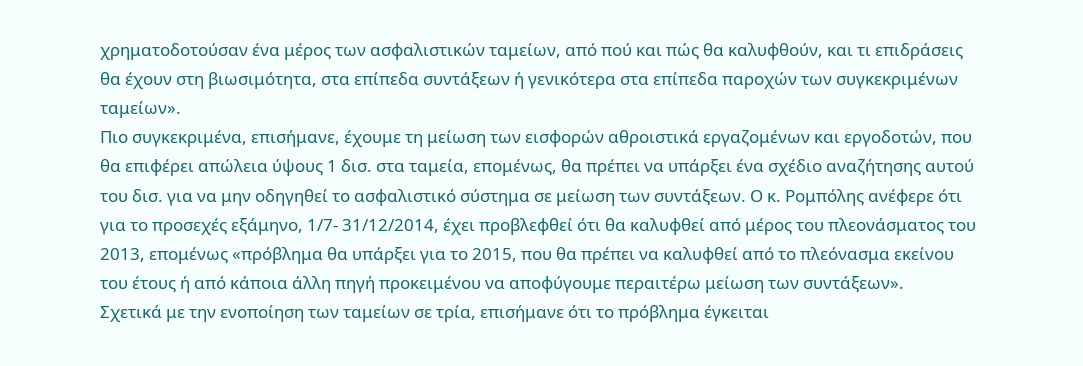χρηματοδοτούσαν ένα μέρος των ασφαλιστικών ταμείων, από πού και πώς θα καλυφθούν, και τι επιδράσεις θα έχουν στη βιωσιμότητα, στα επίπεδα συντάξεων ή γενικότερα στα επίπεδα παροχών των συγκεκριμένων ταμείων».
Πιο συγκεκριμένα, επισήμανε, έχουμε τη μείωση των εισφορών αθροιστικά εργαζομένων και εργοδοτών, που θα επιφέρει απώλεια ύψους 1 δισ. στα ταμεία, επομένως, θα πρέπει να υπάρξει ένα σχέδιο αναζήτησης αυτού του δισ. για να μην οδηγηθεί το ασφαλιστικό σύστημα σε μείωση των συντάξεων. Ο κ. Ρομπόλης ανέφερε ότι για το προσεχές εξάμηνο, 1/7- 31/12/2014, έχει προβλεφθεί ότι θα καλυφθεί από μέρος του πλεονάσματος του 2013, επομένως «πρόβλημα θα υπάρξει για το 2015, που θα πρέπει να καλυφθεί από το πλεόνασμα εκείνου του έτους ή από κάποια άλλη πηγή προκειμένου να αποφύγουμε περαιτέρω μείωση των συντάξεων».
Σχετικά με την ενοποίηση των ταμείων σε τρία, επισήμανε ότι το πρόβλημα έγκειται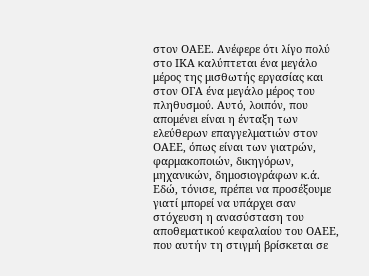στον ΟΑΕΕ. Ανέφερε ότι λίγο πολύ στο ΙΚΑ καλύπτεται ένα μεγάλο μέρος της μισθωτής εργασίας και στον ΟΓΑ ένα μεγάλο μέρος του πληθυσμού. Αυτό, λοιπόν, που απομένει είναι η ένταξη των ελεύθερων επαγγελματιών στον ΟΑΕΕ, όπως είναι των γιατρών, φαρμακοποιών, δικηγόρων, μηχανικών, δημοσιογράφων κ.ά. Εδώ, τόνισε, πρέπει να προσέξουμε γιατί μπορεί να υπάρχει σαν στόχευση η ανασύσταση του αποθεματικού κεφαλαίου του ΟΑΕΕ, που αυτήν τη στιγμή βρίσκεται σε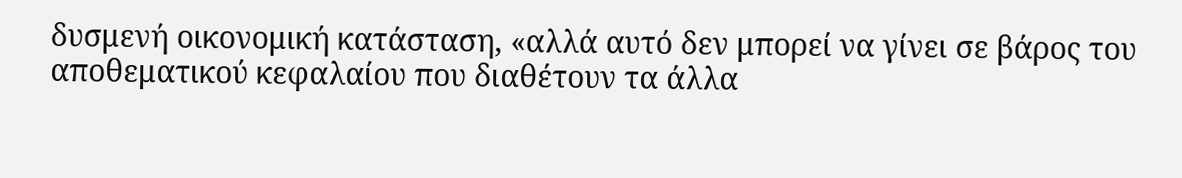δυσμενή οικονομική κατάσταση, «αλλά αυτό δεν μπορεί να γίνει σε βάρος του αποθεματικού κεφαλαίου που διαθέτουν τα άλλα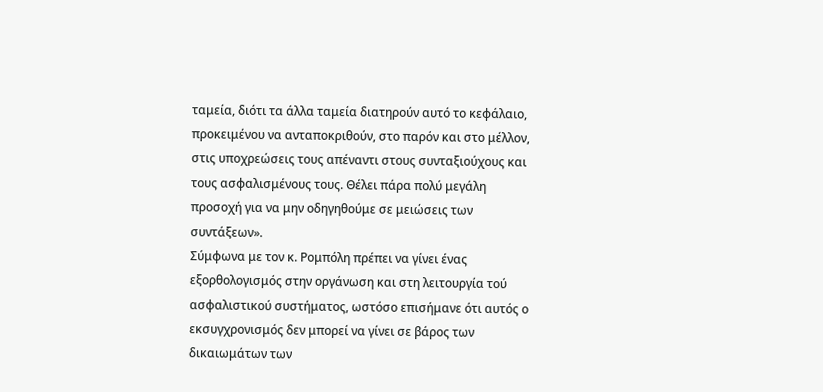ταμεία, διότι τα άλλα ταμεία διατηρούν αυτό το κεφάλαιο, προκειμένου να ανταποκριθούν, στο παρόν και στο μέλλον, στις υποχρεώσεις τους απέναντι στους συνταξιούχους και τους ασφαλισμένους τους. Θέλει πάρα πολύ μεγάλη προσοχή για να μην οδηγηθούμε σε μειώσεις των συντάξεων».
Σύμφωνα με τον κ. Ρομπόλη πρέπει να γίνει ένας εξορθολογισμός στην οργάνωση και στη λειτουργία τού ασφαλιστικού συστήματος, ωστόσο επισήμανε ότι αυτός ο εκσυγχρονισμός δεν μπορεί να γίνει σε βάρος των δικαιωμάτων των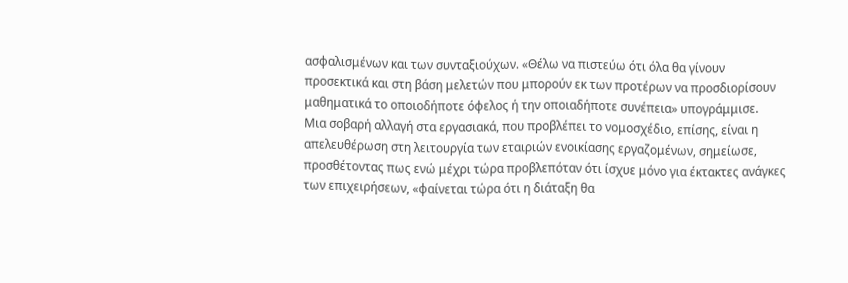ασφαλισμένων και των συνταξιούχων. «Θέλω να πιστεύω ότι όλα θα γίνουν προσεκτικά και στη βάση μελετών που μπορούν εκ των προτέρων να προσδιορίσουν μαθηματικά το οποιοδήποτε όφελος ή την οποιαδήποτε συνέπεια» υπογράμμισε.
Μια σοβαρή αλλαγή στα εργασιακά, που προβλέπει το νομοσχέδιο, επίσης, είναι η απελευθέρωση στη λειτουργία των εταιριών ενοικίασης εργαζομένων, σημείωσε, προσθέτοντας πως ενώ μέχρι τώρα προβλεπόταν ότι ίσχυε μόνο για έκτακτες ανάγκες των επιχειρήσεων, «φαίνεται τώρα ότι η διάταξη θα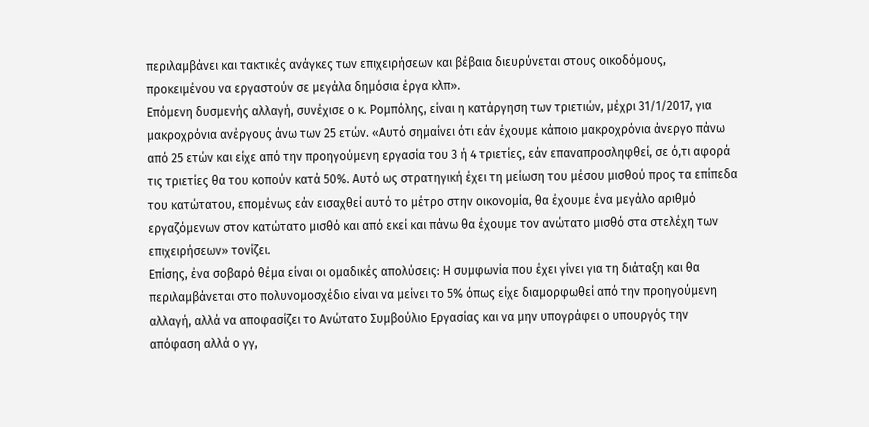περιλαμβάνει και τακτικές ανάγκες των επιχειρήσεων και βέβαια διευρύνεται στους οικοδόμους, προκειμένου να εργαστούν σε μεγάλα δημόσια έργα κλπ».
Επόμενη δυσμενής αλλαγή, συνέχισε ο κ. Ρομπόλης, είναι η κατάργηση των τριετιών, μέχρι 31/1/2017, για μακροχρόνια ανέργους άνω των 25 ετών. «Αυτό σημαίνει ότι εάν έχουμε κάποιο μακροχρόνια άνεργο πάνω από 25 ετών και είχε από την προηγούμενη εργασία του 3 ή 4 τριετίες, εάν επαναπροσληφθεί, σε ό,τι αφορά τις τριετίες θα του κοπούν κατά 50%. Αυτό ως στρατηγική έχει τη μείωση του μέσου μισθού προς τα επίπεδα του κατώτατου, επομένως εάν εισαχθεί αυτό το μέτρο στην οικονομία, θα έχουμε ένα μεγάλο αριθμό εργαζόμενων στον κατώτατο μισθό και από εκεί και πάνω θα έχουμε τον ανώτατο μισθό στα στελέχη των επιχειρήσεων» τονίζει.
Επίσης, ένα σοβαρό θέμα είναι οι ομαδικές απολύσεις: Η συμφωνία που έχει γίνει για τη διάταξη και θα περιλαμβάνεται στο πολυνομοσχέδιο είναι να μείνει το 5% όπως είχε διαμορφωθεί από την προηγούμενη αλλαγή, αλλά να αποφασίζει το Ανώτατο Συμβούλιο Εργασίας και να μην υπογράφει ο υπουργός την απόφαση αλλά ο γγ,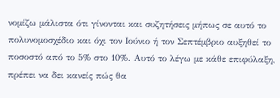νομίζω μάλιστα ότι γίνονται και συζητήσεις μήπως σε αυτό το πολυνομοσχέδιο και όχι τον Ιούνιο ή τον Σεπτέμβριο αυξηθεί το ποσοστό από το 5% στο 10%. Αυτό το λέγω με κάθε επιφύλαξη, πρέπει να δει κανείς πώς θα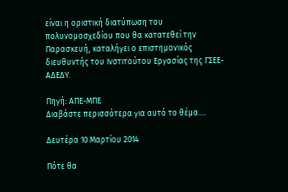είναι η οριστική διατύπωση του πολυνομοσχεδίου που θα κατατεθεί την Παρασκευή, καταλήγει ο επιστημονικός διευθυντής του Ινστιτούτου Εργασίας της ΓΣΕΕ- ΑΔΕΔΥ.

Πηγή: ΑΠΕ-ΜΠΕ
Διαβάστε περισσότερα για αυτό το θέμα....

Δευτέρα 10 Μαρτίου 2014

Πότε θα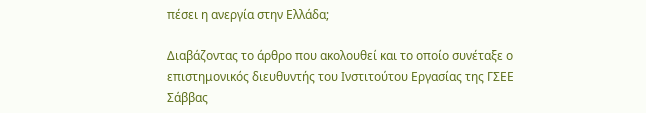πέσει η ανεργία στην Ελλάδα;

Διαβάζοντας το άρθρο που ακολουθεί και το οποίο συνέταξε ο επιστημονικός διευθυντής του Ινστιτούτου Εργασίας της ΓΣΕΕ Σάββας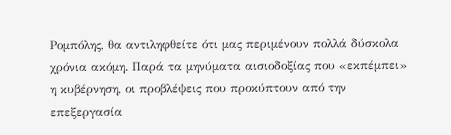Ρομπόλης, θα αντιληφθείτε ότι μας περιμένουν πολλά δύσκολα χρόνια ακόμη. Παρά τα μηνύματα αισιοδοξίας που «εκπέμπει» η κυβέρνηση, οι προβλέψεις που προκύπτουν από την επεξεργασία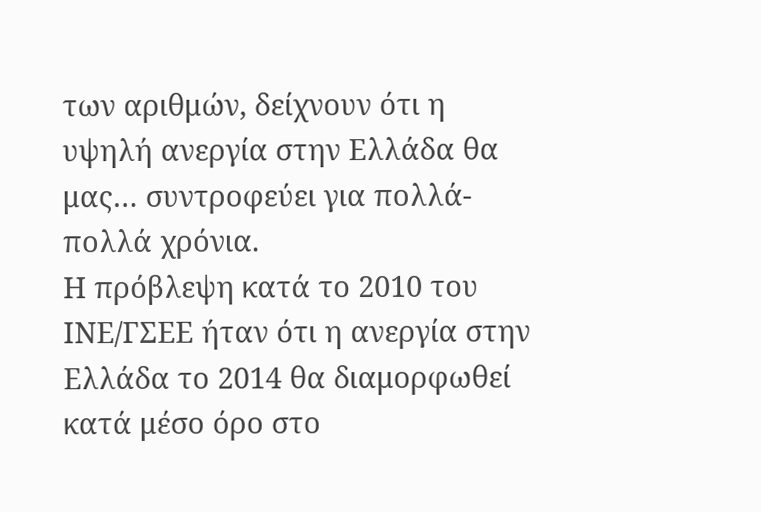των αριθμών, δείχνουν ότι η υψηλή ανεργία στην Ελλάδα θα μας… συντροφεύει για πολλά-πολλά χρόνια.
Η πρόβλεψη κατά το 2010 του ΙΝΕ/ΓΣΕΕ ήταν ότι η ανεργία στην Ελλάδα το 2014 θα διαμορφωθεί κατά μέσο όρο στο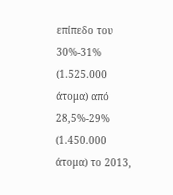επίπεδο του 30%-31% (1.525.000 άτομα) από 28,5%-29% (1.450.000 άτομα) το 2013,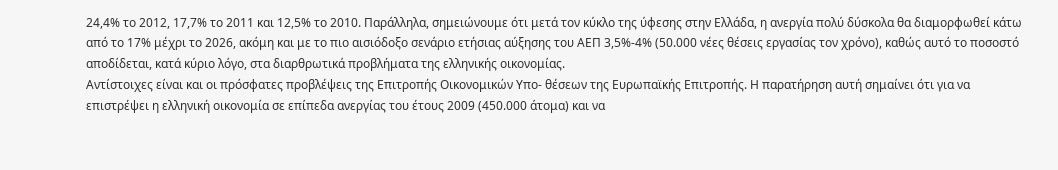24,4% το 2012, 17,7% το 2011 και 12,5% το 2010. Παράλληλα, σημειώνουμε ότι μετά τον κύκλο της ύφεσης στην Ελλάδα, η ανεργία πολύ δύσκολα θα διαμορφωθεί κάτω από το 17% μέχρι το 2026, ακόμη και με το πιο αισιόδοξο σενάριο ετήσιας αύξησης του ΑΕΠ 3,5%-4% (50.000 νέες θέσεις εργασίας τον χρόνο), καθώς αυτό το ποσοστό αποδίδεται, κατά κύριο λόγο, στα διαρθρωτικά προβλήματα της ελληνικής οικονομίας.
Αντίστοιχες είναι και οι πρόσφατες προβλέψεις της Επιτροπής Οικονομικών Υπο- θέσεων της Ευρωπαϊκής Επιτροπής. Η παρατήρηση αυτή σημαίνει ότι για να επιστρέψει η ελληνική οικονομία σε επίπεδα ανεργίας του έτους 2009 (450.000 άτομα) και να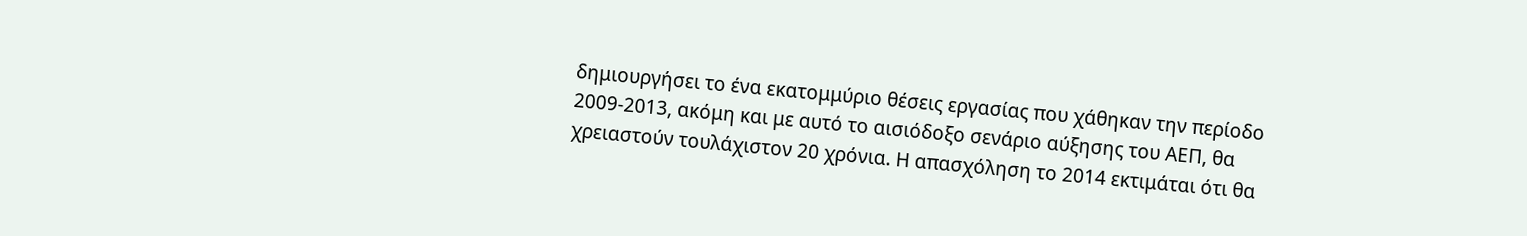δημιουργήσει το ένα εκατομμύριο θέσεις εργασίας που χάθηκαν την περίοδο 2009-2013, ακόμη και με αυτό το αισιόδοξο σενάριο αύξησης του ΑΕΠ, θα χρειαστούν τουλάχιστον 20 χρόνια. Η απασχόληση το 2014 εκτιμάται ότι θα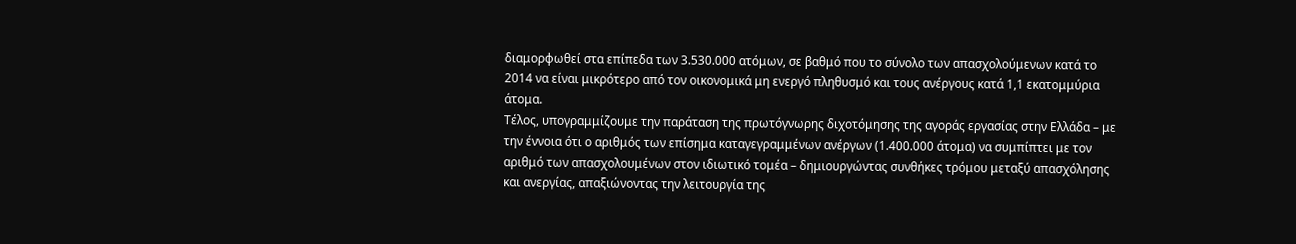διαμορφωθεί στα επίπεδα των 3.530.000 ατόμων, σε βαθμό που το σύνολο των απασχολούμενων κατά το 2014 να είναι μικρότερο από τον οικονομικά μη ενεργό πληθυσμό και τους ανέργους κατά 1,1 εκατομμύρια άτομα.
Τέλος, υπογραμμίζουμε την παράταση της πρωτόγνωρης διχοτόμησης της αγοράς εργασίας στην Ελλάδα – με την έννοια ότι ο αριθμός των επίσημα καταγεγραμμένων ανέργων (1.400.000 άτομα) να συμπίπτει με τον αριθμό των απασχολουμένων στον ιδιωτικό τομέα – δημιουργώντας συνθήκες τρόμου μεταξύ απασχόλησης και ανεργίας, απαξιώνοντας την λειτουργία της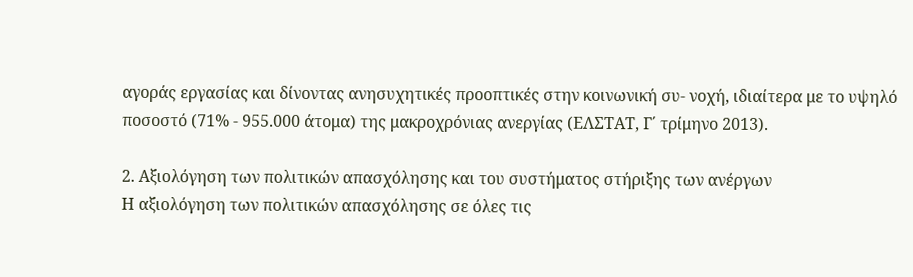αγοράς εργασίας και δίνοντας ανησυχητικές προοπτικές στην κοινωνική συ- νοχή, ιδιαίτερα με το υψηλό ποσοστό (71% - 955.000 άτομα) της μακροχρόνιας ανεργίας (ΕΛΣΤΑΤ, Γ΄ τρίμηνο 2013).

2. Αξιολόγηση των πολιτικών απασχόλησης και του συστήματος στήριξης των ανέργων
Η αξιολόγηση των πολιτικών απασχόλησης σε όλες τις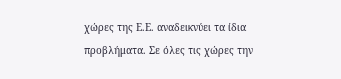χώρες της Ε.Ε. αναδεικνύει τα ίδια προβλήματα. Σε όλες τις χώρες την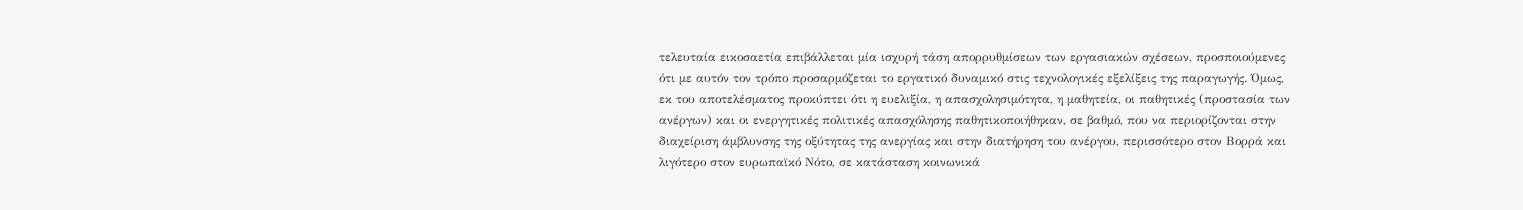τελευταία εικοσαετία επιβάλλεται μία ισχυρή τάση απορρυθμίσεων των εργασιακών σχέσεων, προσποιούμενες ότι με αυτόν τον τρόπο προσαρμόζεται το εργατικό δυναμικό στις τεχνολογικές εξελίξεις της παραγωγής. Όμως, εκ του αποτελέσματος προκύπτει ότι η ευελιξία, η απασχολησιμότητα, η μαθητεία, οι παθητικές (προστασία των ανέργων) και οι ενεργητικές πολιτικές απασχόλησης παθητικοποιήθηκαν, σε βαθμό, που να περιορίζονται στην διαχείριση άμβλυνσης της οξύτητας της ανεργίας και στην διατήρηση του ανέργου, περισσότερο στον Βορρά και λιγότερο στον ευρωπαϊκό Νότο, σε κατάσταση κοινωνικά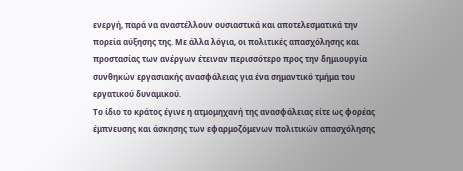ενεργή, παρά να αναστέλλουν ουσιαστικά και αποτελεσματικά την πορεία αύξησης της. Με άλλα λόγια, οι πολιτικές απασχόλησης και προστασίας των ανέργων έτειναν περισσότερο προς την δημιουργία συνθηκών εργασιακής ανασφάλειας για ένα σημαντικό τμήμα του εργατικού δυναμικού.
Το ίδιο το κράτος έγινε η ατμομηχανή της ανασφάλειας είτε ως φορέας έμπνευσης και άσκησης των εφαρμοζόμενων πολιτικών απασχόλησης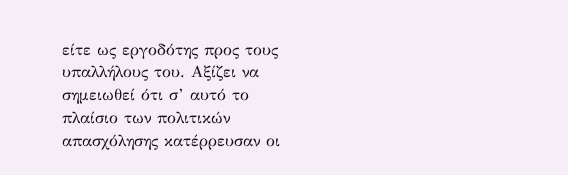είτε ως εργοδότης προς τους υπαλλήλους του. Αξίζει να σημειωθεί ότι σ’ αυτό το πλαίσιο των πολιτικών απασχόλησης κατέρρευσαν οι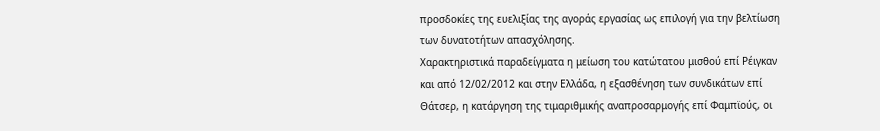προσδοκίες της ευελιξίας της αγοράς εργασίας ως επιλογή για την βελτίωση των δυνατοτήτων απασχόλησης.
Χαρακτηριστικά παραδείγματα η μείωση του κατώτατου μισθού επί Ρέιγκαν και από 12/02/2012 και στην Ελλάδα, η εξασθένηση των συνδικάτων επί Θάτσερ, η κατάργηση της τιμαριθμικής αναπροσαρμογής επί Φαμπϊούς, οι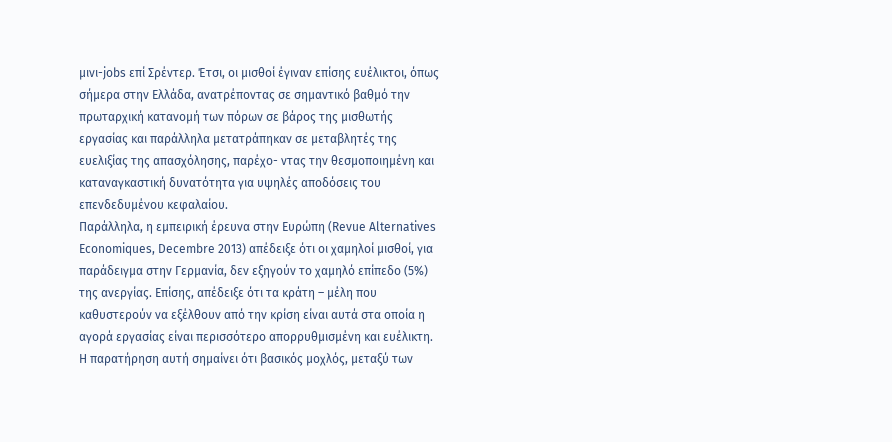μινι-jobs επί Σρέντερ. Έτσι, οι μισθοί έγιναν επίσης ευέλικτοι, όπως σήμερα στην Ελλάδα, ανατρέποντας σε σημαντικό βαθμό την πρωταρχική κατανομή των πόρων σε βάρος της μισθωτής εργασίας και παράλληλα μετατράπηκαν σε μεταβλητές της ευελιξίας της απασχόλησης, παρέχο- ντας την θεσμοποιημένη και καταναγκαστική δυνατότητα για υψηλές αποδόσεις του επενδεδυμένου κεφαλαίου.
Παράλληλα, η εμπειρική έρευνα στην Ευρώπη (Revue Alternatives Economiques, Decembre 2013) απέδειξε ότι οι χαμηλοί μισθοί, για παράδειγμα στην Γερμανία, δεν εξηγούν το χαμηλό επίπεδο (5%) της ανεργίας. Επίσης, απέδειξε ότι τα κράτη – μέλη που καθυστερούν να εξέλθουν από την κρίση είναι αυτά στα οποία η αγορά εργασίας είναι περισσότερο απορρυθμισμένη και ευέλικτη. Η παρατήρηση αυτή σημαίνει ότι βασικός μοχλός, μεταξύ των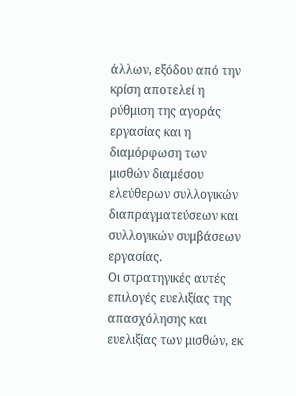άλλων, εξόδου από την κρίση αποτελεί η ρύθμιση της αγοράς εργασίας και η διαμόρφωση των μισθών διαμέσου ελεύθερων συλλογικών διαπραγματεύσεων και συλλογικών συμβάσεων εργασίας.
Οι στρατηγικές αυτές επιλογές ευελιξίας της απασχόλησης και ευελιξίας των μισθών, εκ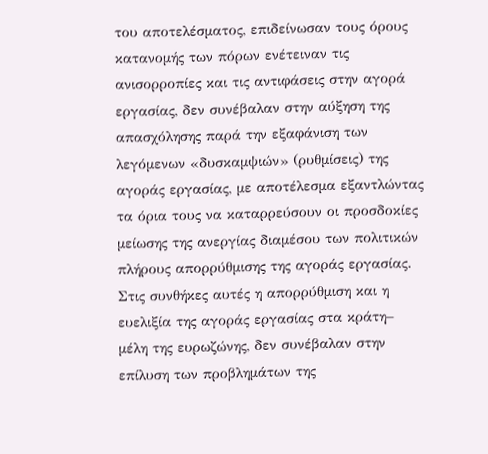του αποτελέσματος, επιδείνωσαν τους όρους κατανομής των πόρων ενέτειναν τις ανισορροπίες και τις αντιφάσεις στην αγορά εργασίας, δεν συνέβαλαν στην αύξηση της απασχόλησης παρά την εξαφάνιση των λεγόμενων «δυσκαμψιών» (ρυθμίσεις) της αγοράς εργασίας, με αποτέλεσμα εξαντλώντας τα όρια τους να καταρρεύσουν οι προσδοκίες μείωσης της ανεργίας διαμέσου των πολιτικών πλήρους απορρύθμισης της αγοράς εργασίας.
Στις συνθήκες αυτές η απορρύθμιση και η ευελιξία της αγοράς εργασίας στα κράτη– μέλη της ευρωζώνης, δεν συνέβαλαν στην επίλυση των προβλημάτων της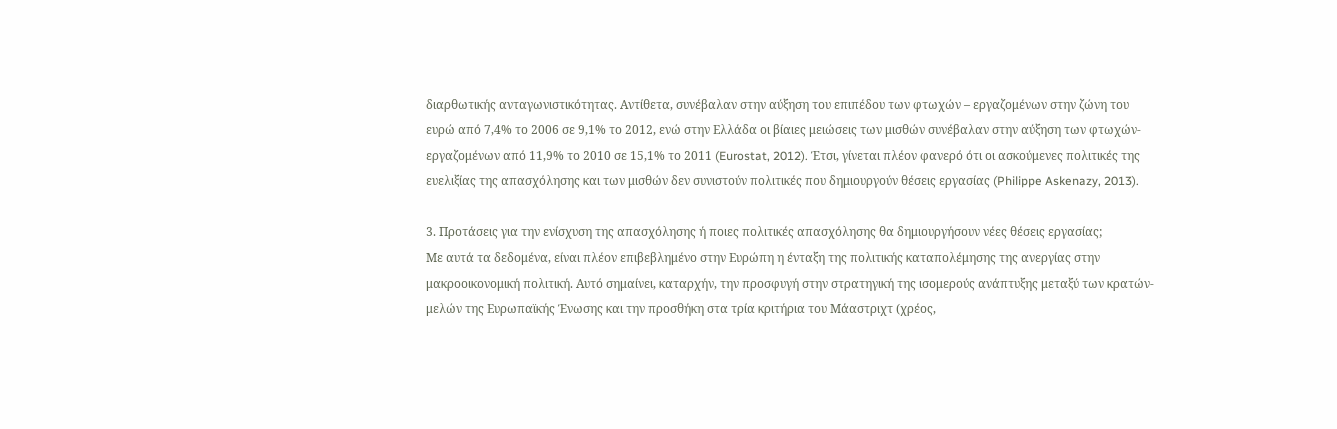διαρθωτικής ανταγωνιστικότητας. Αντίθετα, συνέβαλαν στην αύξηση του επιπέδου των φτωχών – εργαζομένων στην ζώνη του ευρώ από 7,4% το 2006 σε 9,1% το 2012, ενώ στην Ελλάδα οι βίαιες μειώσεις των μισθών συνέβαλαν στην αύξηση των φτωχών-εργαζομένων από 11,9% το 2010 σε 15,1% το 2011 (Eurostat, 2012). Έτσι, γίνεται πλέον φανερό ότι οι ασκούμενες πολιτικές της ευελιξίας της απασχόλησης και των μισθών δεν συνιστούν πολιτικές που δημιουργούν θέσεις εργασίας (Philippe Askenazy, 2013).

3. Προτάσεις για την ενίσχυση της απασχόλησης ή ποιες πολιτικές απασχόλησης θα δημιουργήσουν νέες θέσεις εργασίας;
Με αυτά τα δεδομένα, είναι πλέον επιβεβλημένο στην Ευρώπη η ένταξη της πολιτικής καταπολέμησης της ανεργίας στην μακροοικονομική πολιτική. Αυτό σημαίνει, καταρχήν, την προσφυγή στην στρατηγική της ισομερούς ανάπτυξης μεταξύ των κρατών-μελών της Ευρωπαϊκής Ένωσης και την προσθήκη στα τρία κριτήρια του Μάαστριχτ (χρέος,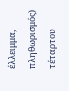έλλειμμα, πληθωρισμός) τέταρτου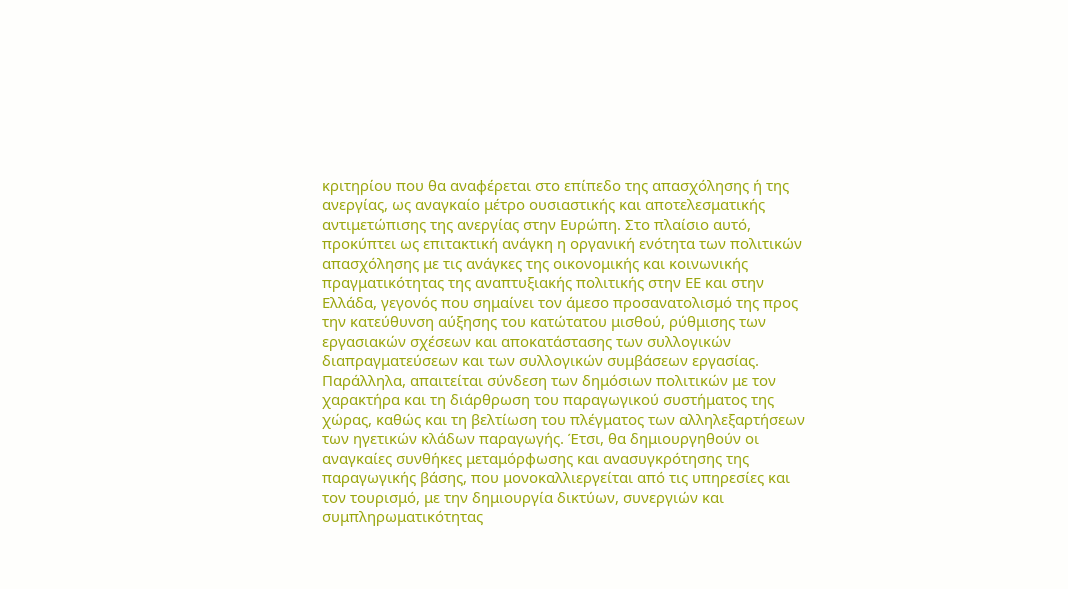κριτηρίου που θα αναφέρεται στο επίπεδο της απασχόλησης ή της ανεργίας, ως αναγκαίο μέτρο ουσιαστικής και αποτελεσματικής αντιμετώπισης της ανεργίας στην Ευρώπη. Στο πλαίσιο αυτό, προκύπτει ως επιτακτική ανάγκη η οργανική ενότητα των πολιτικών απασχόλησης με τις ανάγκες της οικονομικής και κοινωνικής πραγματικότητας της αναπτυξιακής πολιτικής στην ΕΕ και στην Ελλάδα, γεγονός που σημαίνει τον άμεσο προσανατολισμό της προς την κατεύθυνση αύξησης του κατώτατου μισθού, ρύθμισης των εργασιακών σχέσεων και αποκατάστασης των συλλογικών διαπραγματεύσεων και των συλλογικών συμβάσεων εργασίας.
Παράλληλα, απαιτείται σύνδεση των δημόσιων πολιτικών με τον χαρακτήρα και τη διάρθρωση του παραγωγικού συστήματος της χώρας, καθώς και τη βελτίωση του πλέγματος των αλληλεξαρτήσεων των ηγετικών κλάδων παραγωγής. Έτσι, θα δημιουργηθούν οι αναγκαίες συνθήκες μεταμόρφωσης και ανασυγκρότησης της παραγωγικής βάσης, που μονοκαλλιεργείται από τις υπηρεσίες και τον τουρισμό, με την δημιουργία δικτύων, συνεργιών και συμπληρωματικότητας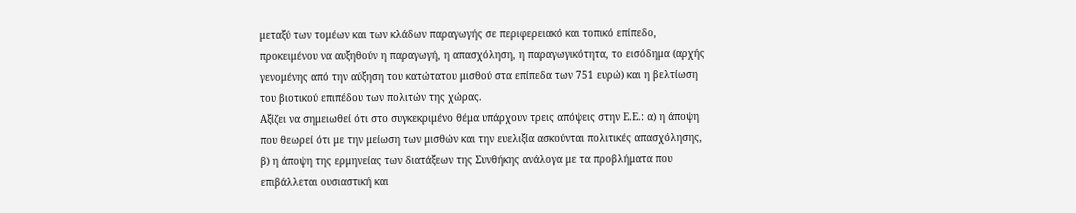μεταξύ των τομέων και των κλάδων παραγωγής σε περιφερειακό και τοπικό επίπεδο, προκειμένου να αυξηθούν η παραγωγή, η απασχόληση, η παραγωγικότητα, το εισόδημα (αρχής γενομένης από την αύξηση του κατώτατου μισθού στα επίπεδα των 751 ευρώ) και η βελτίωση του βιοτικού επιπέδου των πολιτών της χώρας.
Αξίζει να σημειωθεί ότι στο συγκεκριμένο θέμα υπάρχουν τρεις απόψεις στην Ε.Ε.: α) η άποψη που θεωρεί ότι με την μείωση των μισθών και την ευελιξία ασκούνται πολιτικές απασχόλησης, β) η άποψη της ερμηνείας των διατάξεων της Συνθήκης ανάλογα με τα προβλήματα που επιβάλλεται ουσιαστική και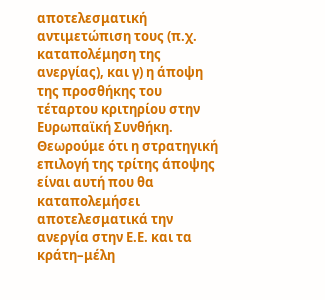αποτελεσματική αντιμετώπιση τους (π.χ. καταπολέμηση της ανεργίας), και γ) η άποψη της προσθήκης του τέταρτου κριτηρίου στην Ευρωπαϊκή Συνθήκη. Θεωρούμε ότι η στρατηγική επιλογή της τρίτης άποψης είναι αυτή που θα καταπολεμήσει αποτελεσματικά την ανεργία στην Ε.Ε. και τα κράτη–μέλη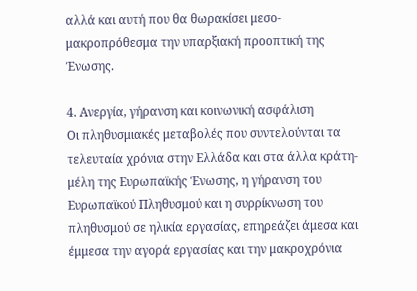αλλά και αυτή που θα θωρακίσει μεσο-μακροπρόθεσμα την υπαρξιακή προοπτική της Ένωσης.

4. Ανεργία, γήρανση και κοινωνική ασφάλιση
Οι πληθυσμιακές μεταβολές που συντελούνται τα τελευταία χρόνια στην Ελλάδα και στα άλλα κράτη-μέλη της Ευρωπαϊκής Ένωσης, η γήρανση του Ευρωπαϊκού Πληθυσμού και η συρρίκνωση του πληθυσμού σε ηλικία εργασίας, επηρεάζει άμεσα και έμμεσα την αγορά εργασίας και την μακροχρόνια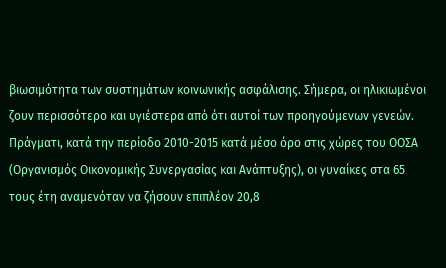βιωσιμότητα των συστημάτων κοινωνικής ασφάλισης. Σήμερα, οι ηλικιωμένοι ζουν περισσότερο και υγιέστερα από ότι αυτοί των προηγούμενων γενεών. Πράγματι, κατά την περίοδο 2010-2015 κατά μέσο όρο στις χώρες του ΟΟΣΑ (Οργανισμός Οικονομικής Συνεργασίας και Ανάπτυξης), οι γυναίκες στα 65 τους έτη αναμενόταν να ζήσουν επιπλέον 20,8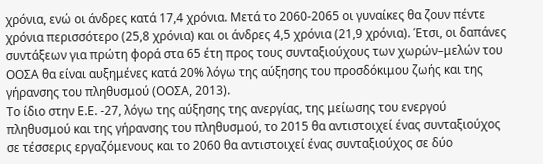χρόνια, ενώ οι άνδρες κατά 17,4 χρόνια. Μετά το 2060-2065 οι γυναίκες θα ζουν πέντε χρόνια περισσότερο (25,8 χρόνια) και οι άνδρες 4,5 χρόνια (21,9 χρόνια). Έτσι, οι δαπάνες συντάξεων για πρώτη φορά στα 65 έτη προς τους συνταξιούχους των χωρών–μελών του ΟΟΣΑ θα είναι αυξημένες κατά 20% λόγω της αύξησης του προσδόκιμου ζωής και της γήρανσης του πληθυσμού (ΟΟΣΑ, 2013).
Το ίδιο στην Ε.Ε. -27, λόγω της αύξησης της ανεργίας, της μείωσης του ενεργού πληθυσμού και της γήρανσης του πληθυσμού, το 2015 θα αντιστοιχεί ένας συνταξιούχος σε τέσσερις εργαζόμενους και το 2060 θα αντιστοιχεί ένας συνταξιούχος σε δύο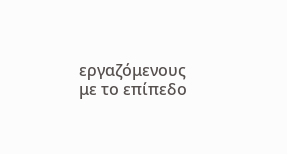εργαζόμενους με το επίπεδο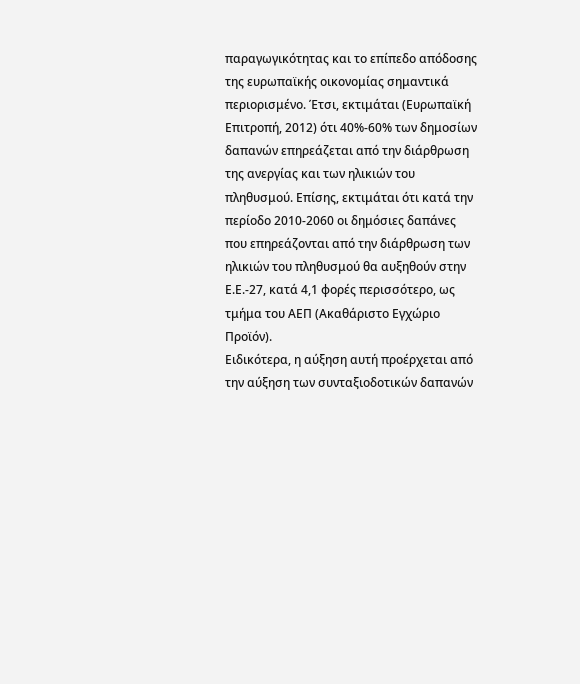παραγωγικότητας και το επίπεδο απόδοσης της ευρωπαϊκής οικονομίας σημαντικά περιορισμένο. Έτσι, εκτιμάται (Ευρωπαϊκή Επιτροπή, 2012) ότι 40%-60% των δημοσίων δαπανών επηρεάζεται από την διάρθρωση της ανεργίας και των ηλικιών του πληθυσμού. Επίσης, εκτιμάται ότι κατά την περίοδο 2010-2060 οι δημόσιες δαπάνες που επηρεάζονται από την διάρθρωση των ηλικιών του πληθυσμού θα αυξηθούν στην Ε.Ε.-27, κατά 4,1 φορές περισσότερο, ως τμήμα του ΑΕΠ (Ακαθάριστο Εγχώριο Προϊόν).
Ειδικότερα, η αύξηση αυτή προέρχεται από την αύξηση των συνταξιοδοτικών δαπανών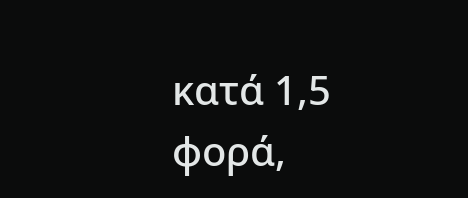κατά 1,5 φορά,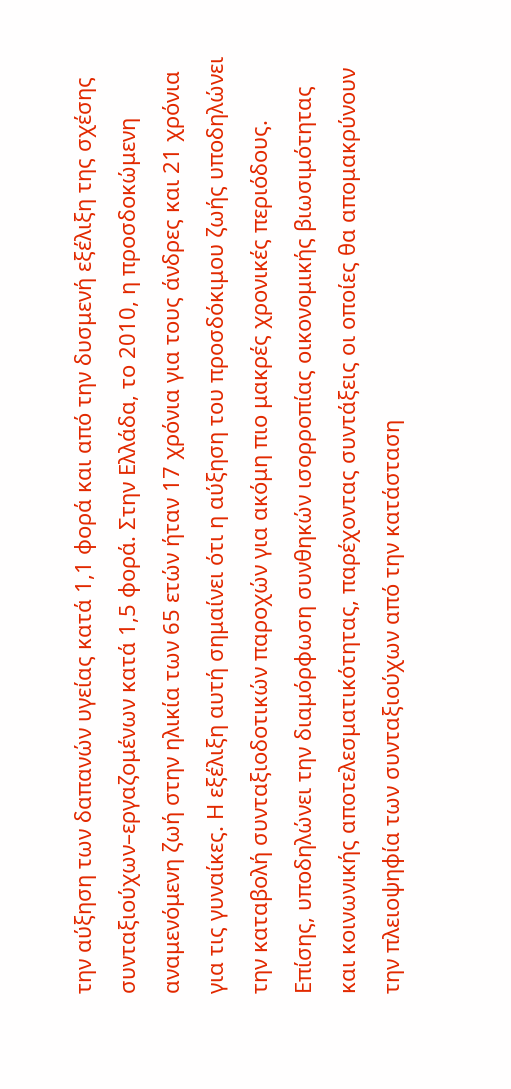την αύξηση των δαπανών υγείας κατά 1,1 φορά και από την δυσμενή εξέλιξη της σχέσης συνταξιούχων–εργαζομένων κατά 1,5 φορά. Στην Ελλάδα, το 2010, η προσδοκώμενη αναμενόμενη ζωή στην ηλικία των 65 ετών ήταν 17 χρόνια για τους άνδρες και 21 χρόνια για τις γυναίκες. Η εξέλιξη αυτή σημαίνει ότι η αύξηση του προσδόκιμου ζωής υποδηλώνει την καταβολή συνταξιοδοτικών παροχών για ακόμη πιο μακρές χρονικές περιόδους. Επίσης, υποδηλώνει την διαμόρφωση συνθηκών ισορροπίας οικονομικής βιωσιμότητας και κοινωνικής αποτελεσματικότητας, παρέχοντας συντάξεις οι οποίες θα απομακρύνουν την πλειοψηφία των συνταξιούχων από την κατάσταση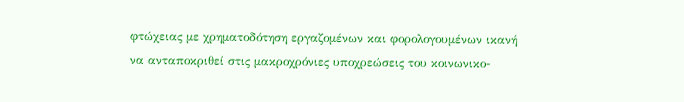φτώχειας με χρηματοδότηση εργαζομένων και φορολογουμένων ικανή να ανταποκριθεί στις μακροχρόνιες υποχρεώσεις του κοινωνικο-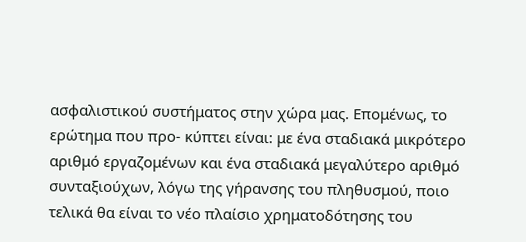ασφαλιστικού συστήματος στην χώρα μας. Επομένως, το ερώτημα που προ- κύπτει είναι: με ένα σταδιακά μικρότερο αριθμό εργαζομένων και ένα σταδιακά μεγαλύτερο αριθμό συνταξιούχων, λόγω της γήρανσης του πληθυσμού, ποιο τελικά θα είναι το νέο πλαίσιο χρηματοδότησης του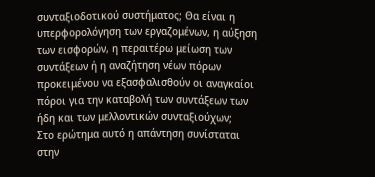συνταξιοδοτικού συστήματος; Θα είναι η υπερφορολόγηση των εργαζομένων, η αύξηση των εισφορών, η περαιτέρω μείωση των συντάξεων ή η αναζήτηση νέων πόρων προκειμένου να εξασφαλισθούν οι αναγκαίοι πόροι για την καταβολή των συντάξεων των ήδη και των μελλοντικών συνταξιούχων;
Στο ερώτημα αυτό η απάντηση συνίσταται στην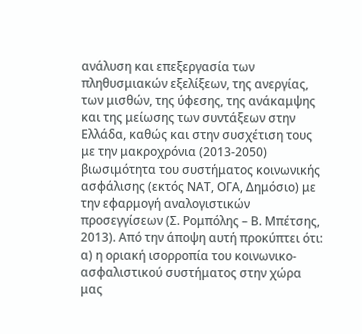ανάλυση και επεξεργασία των πληθυσμιακών εξελίξεων, της ανεργίας, των μισθών, της ύφεσης, της ανάκαμψης και της μείωσης των συντάξεων στην Ελλάδα, καθώς και στην συσχέτιση τους με την μακροχρόνια (2013-2050) βιωσιμότητα του συστήματος κοινωνικής ασφάλισης (εκτός ΝΑΤ, ΟΓΑ, Δημόσιο) με την εφαρμογή αναλογιστικών προσεγγίσεων (Σ. Ρομπόλης – Β. Μπέτσης, 2013). Από την άποψη αυτή προκύπτει ότι: α) η οριακή ισορροπία του κοινωνικο-ασφαλιστικού συστήματος στην χώρα μας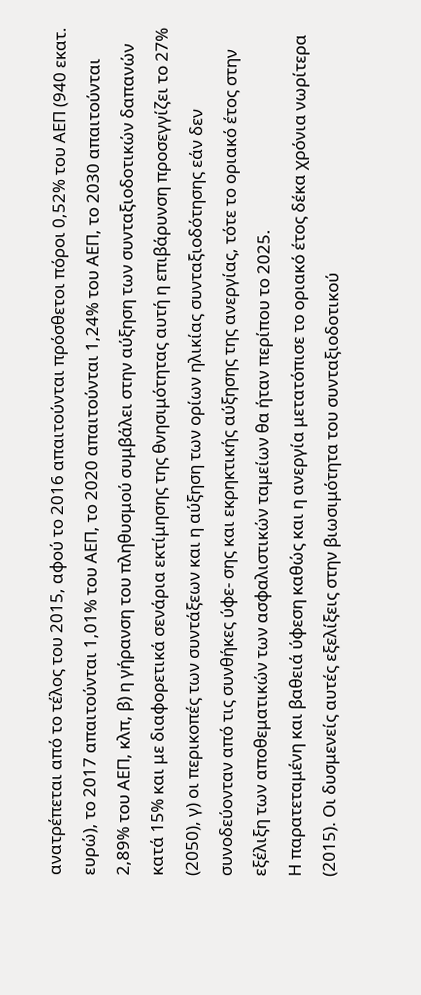ανατρέπεται από το τέλος του 2015, αφού το 2016 απαιτούνται πρόσθετοι πόροι 0,52% του ΑΕΠ (940 εκατ. ευρώ), το 2017 απαιτούνται 1,01% του ΑΕΠ, το 2020 απαιτούνται 1,24% του ΑΕΠ, το 2030 απαιτούνται 2,89% του ΑΕΠ, κλπ, β) η γήρανση του πληθυσμού συμβάλει στην αύξηση των συνταξιοδοτικών δαπανών κατά 15% και με διαφορετικά σενάρια εκτίμησης της θνησιμότητας αυτή η επιβάρυνση προσεγγίζει το 27% (2050), γ) οι περικοπές των συντάξεων και η αύξηση των ορίων ηλικίας συνταξιοδότησης εάν δεν συνοδεύονταν από τις συνθήκες ύφε- σης και εκρηκτικής αύξησης της ανεργίας, τότε το οριακό έτος στην εξέλιξη των αποθεματικών των ασφαλιστικών ταμείων θα ήταν περίπου το 2025.
Η παρατεταμένη και βαθειά ύφεση καθώς και η ανεργία μετατόπισε το οριακό έτος δέκα χρόνια νωρίτερα (2015). Οι δυσμενείς αυτές εξελίξεις στην βιωσιμότητα του συνταξιοδοτικού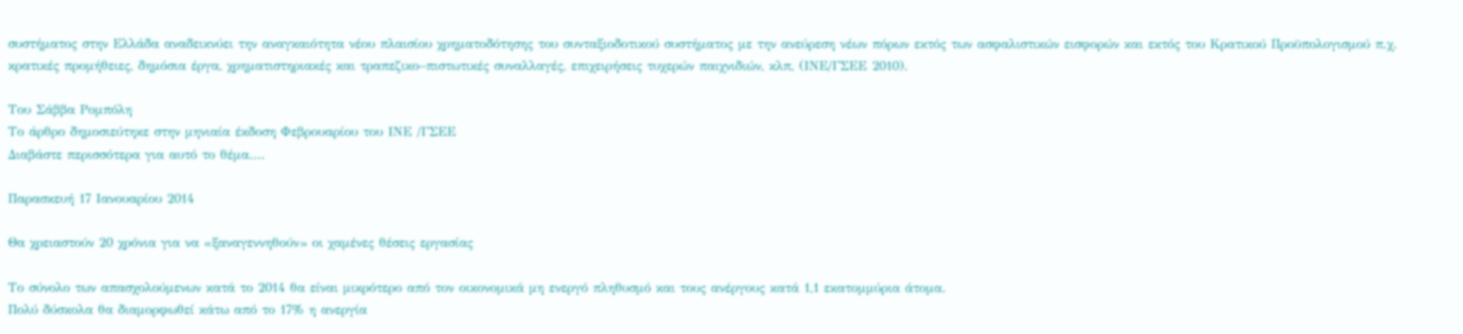συστήματος στην Ελλάδα αναδεικνύει την αναγκαιότητα νέου πλαισίου χρηματοδότησης του συνταξιοδοτικού συστήματος με την ανεύρεση νέων πόρων εκτός των ασφαλιστικών εισφορών και εκτός του Κρατικού Προϋπολογισμού π.χ. κρατικές προμήθειες, δημόσια έργα, χρηματιστηριακές και τραπεζικο–πιστωτικές συναλλαγές, επιχειρήσεις τυχερών παιχνιδιών, κλπ, (ΙΝΕ/ΓΣΕΕ 2010).

Του Σάββα Ρομπόλη
Το άρθρο δημοσιεύτηκε στην μηνιαία έκδοση Φεβρουαρίου του ΙΝΕ /ΓΣΕΕ
Διαβάστε περισσότερα για αυτό το θέμα....

Παρασκευή 17 Ιανουαρίου 2014

Θα χρειαστούν 20 χρόνια για να «ξαναγεννηθούν» οι χαμένες θέσεις εργασίας

Το σύνολο των απασχολούμενων κατά το 2014 θα είναι μικρότερο από τον οικονομικά μη ενεργό πληθυσμό και τους ανέργους κατά 1,1 εκατομμύρια άτομα.
Πολύ δύσκολα θα διαμορφωθεί κάτω από το 17% η ανεργία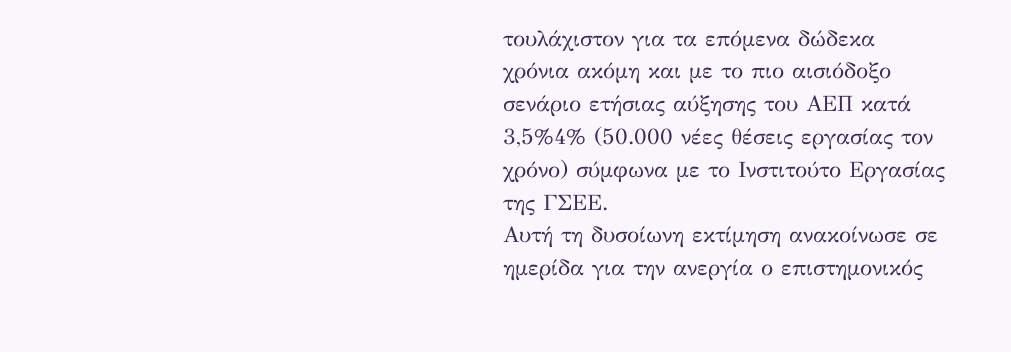τουλάχιστον για τα επόμενα δώδεκα χρόνια ακόμη και με το πιο αισιόδοξο σενάριο ετήσιας αύξησης του ΑΕΠ κατά 3,5%4% (50.000 νέες θέσεις εργασίας τον χρόνο) σύμφωνα με το Ινστιτούτο Εργασίας της ΓΣΕΕ.
Αυτή τη δυσοίωνη εκτίμηση ανακοίνωσε σε ημερίδα για την ανεργία ο επιστημονικός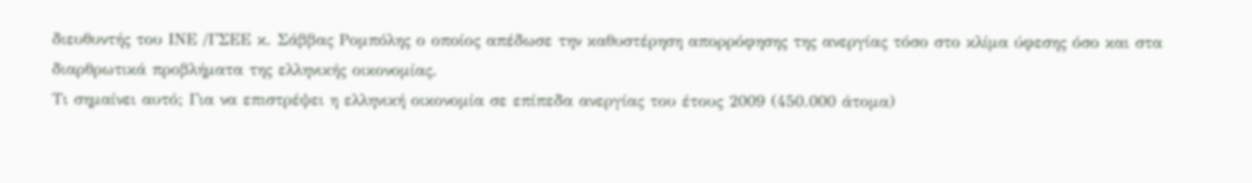διευθυντής του ΙΝΕ /ΓΣΕΕ κ. Σάββας Ρομπόλης ο οποίος απέδωσε την καθυστέρηση απορρόφησης της ανεργίας τόσο στο κλίμα ύφεσης όσο και στα διαρθρωτικά προβλήματα της ελληνικής οικονομίας.
Τι σημαίνει αυτό; Για να επιστρέψει η ελληνική οικονομία σε επίπεδα ανεργίας του έτους 2009 (450.000 άτομα)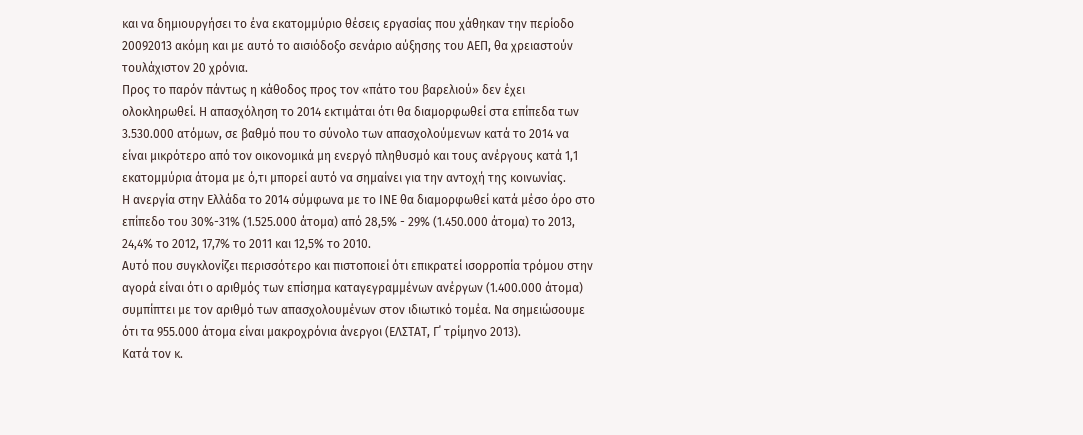και να δημιουργήσει το ένα εκατομμύριο θέσεις εργασίας που χάθηκαν την περίοδο 20092013 ακόμη και με αυτό το αισιόδοξο σενάριο αύξησης του ΑΕΠ, θα χρειαστούν τουλάχιστον 20 χρόνια.
Προς το παρόν πάντως η κάθοδος προς τον «πάτο του βαρελιού» δεν έχει ολοκληρωθεί. Η απασχόληση το 2014 εκτιμάται ότι θα διαμορφωθεί στα επίπεδα των 3.530.000 ατόμων, σε βαθμό που το σύνολο των απασχολούμενων κατά το 2014 να είναι μικρότερο από τον οικονομικά μη ενεργό πληθυσμό και τους ανέργους κατά 1,1 εκατομμύρια άτομα με ό,τι μπορεί αυτό να σημαίνει για την αντοχή της κοινωνίας.
Η ανεργία στην Ελλάδα το 2014 σύμφωνα με το ΙΝΕ θα διαμορφωθεί κατά μέσο όρο στο επίπεδο του 30%-31% (1.525.000 άτομα) από 28,5% - 29% (1.450.000 άτομα) το 2013, 24,4% το 2012, 17,7% το 2011 και 12,5% το 2010.
Αυτό που συγκλονίζει περισσότερο και πιστοποιεί ότι επικρατεί ισορροπία τρόμου στην αγορά είναι ότι ο αριθμός των επίσημα καταγεγραμμένων ανέργων (1.400.000 άτομα) συμπίπτει με τον αριθμό των απασχολουμένων στον ιδιωτικό τομέα. Να σημειώσουμε ότι τα 955.000 άτομα είναι μακροχρόνια άνεργοι (ΕΛΣΤΑΤ, Γ΄ τρίμηνο 2013).
Κατά τον κ.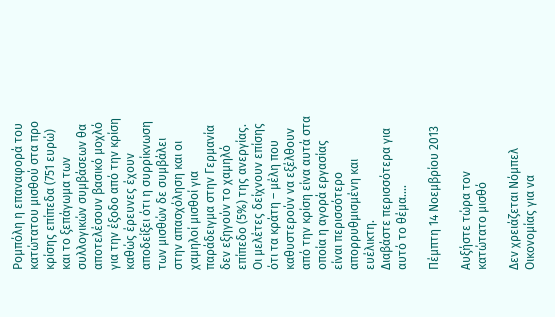Ρομπόλη η επαναφορά του κατώτατου μισθού στα προ κρίσης επίπεδα (751 ευρώ) και το ξεπάγωμα των συλλογικών συμβάσεων θα αποτελέσουν βασικό μοχλό για την έξοδο από την κρίση καθώς έρευνες έχουν αποδείξει ότι η συρρίκνωση των μισθών δε συμβάλει στην απασχόληση και οι χαμηλοί μισθοί για παράδειγμα στην Γερμανία δεν εξηγούν το χαμηλό επίπεδο (5%) της ανεργίας.
Οι μελέτες δείχνουν επίσης ότι τα κράτη – μέλη που καθυστερούν να εξέλθουν από την κρίση είνα αυτά στα οποία η αγορά εργασίας είναι περισσότερο απορρυθμισμένη και ευέλικτη.
Διαβάστε περισσότερα για αυτό το θέμα....

Πέμπτη 14 Νοεμβρίου 2013

Αυξήστε τώρα τον κατώτατο μισθό

Δεν χρειάζεται Νόμπελ Οικονομίας για να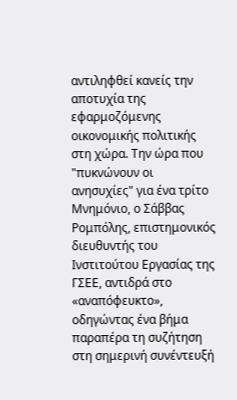αντιληφθεί κανείς την αποτυχία της εφαρμοζόμενης οικονομικής πολιτικής στη χώρα. Την ώρα που "πυκνώνουν οι ανησυχίες" για ένα τρίτο Μνημόνιο, ο Σάββας Ρομπόλης, επιστημονικός διευθυντής του Ινστιτούτου Εργασίας της ΓΣΕΕ, αντιδρά στο «αναπόφευκτο», οδηγώντας ένα βήμα παραπέρα τη συζήτηση στη σημερινή συνέντευξή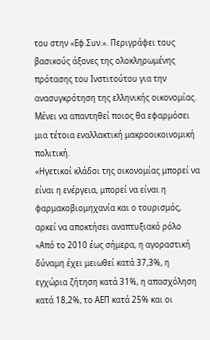του στην «Εφ.Συν.». Περιγράφει τους βασικούς άξονες της ολοκληρωμένης πρότασης του Ινστιτούτου για την ανασυγκρότηση της ελληνικής οικονομίας. Μένει να απαντηθεί ποιος θα εφαρμόσει μια τέτοια εναλλακτική μακροoικοινομική πολιτική.
«Ηγετικοί κλάδοι της οικονομίας μπορεί να είναι η ενέργεια, μπορεί να είναι η φαρμακοβιομηχανία και ο τουρισμός, αρκεί να αποκτήσει αναπτυξιακό ρόλο
«Από το 2010 έως σήμερα, η αγοραστική δύναμη έχει μειωθεί κατά 37,3%, η εγχώρια ζήτηση κατά 31%, η απασχόληση κατά 18,2%, το ΑΕΠ κατά 25% και οι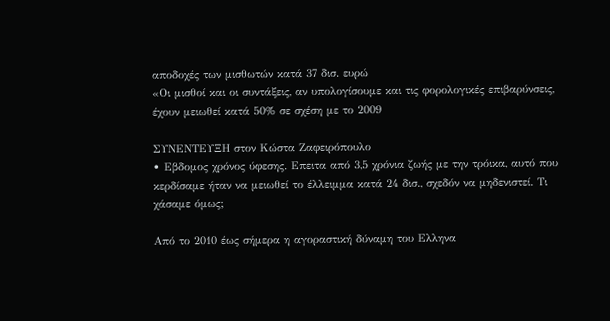αποδοχές των μισθωτών κατά 37 δισ. ευρώ
«Οι μισθοί και οι συντάξεις, αν υπολογίσουμε και τις φορολογικές επιβαρύνσεις, έχουν μειωθεί κατά 50% σε σχέση με το 2009

ΣΥΝΕΝΤΕΥΞΗ στον Κώστα Ζαφειρόπουλο
• Εβδομος χρόνος ύφεσης. Επειτα από 3,5 χρόνια ζωής με την τρόικα, αυτό που κερδίσαμε ήταν να μειωθεί το έλλειμμα κατά 24 δισ., σχεδόν να μηδενιστεί. Τι χάσαμε όμως;

Από το 2010 έως σήμερα η αγοραστική δύναμη του Ελληνα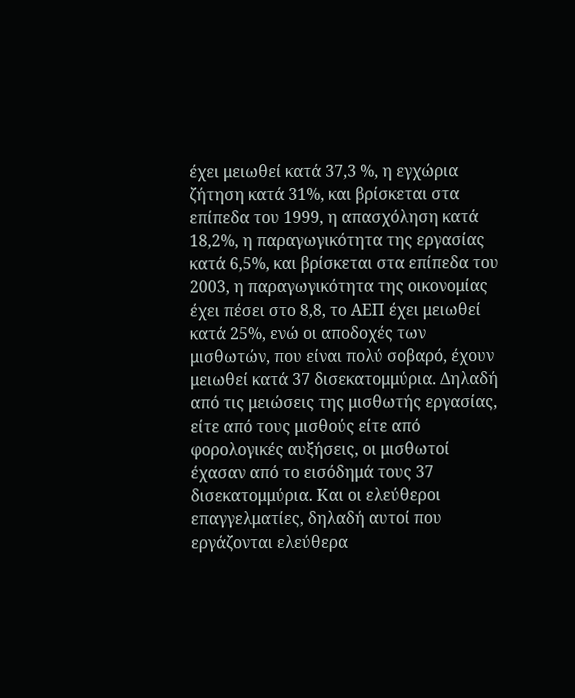έχει μειωθεί κατά 37,3 %, η εγχώρια ζήτηση κατά 31%, και βρίσκεται στα επίπεδα του 1999, η απασχόληση κατά 18,2%, η παραγωγικότητα της εργασίας κατά 6,5%, και βρίσκεται στα επίπεδα του 2003, η παραγωγικότητα της οικονομίας έχει πέσει στο 8,8, το ΑΕΠ έχει μειωθεί κατά 25%, ενώ οι αποδοχές των μισθωτών, που είναι πολύ σοβαρό, έχουν μειωθεί κατά 37 δισεκατομμύρια. Δηλαδή από τις μειώσεις της μισθωτής εργασίας, είτε από τους μισθούς είτε από φορολογικές αυξήσεις, οι μισθωτοί έχασαν από το εισόδημά τους 37 δισεκατομμύρια. Και οι ελεύθεροι επαγγελματίες, δηλαδή αυτοί που εργάζονται ελεύθερα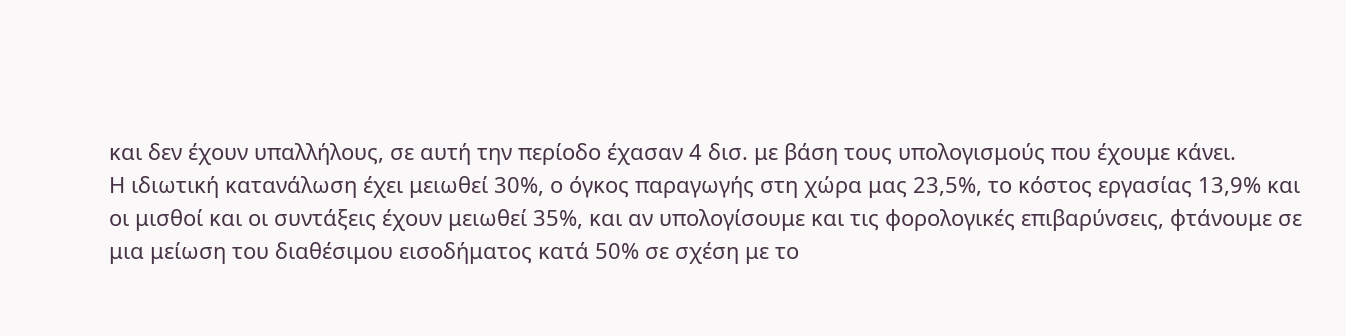και δεν έχουν υπαλλήλους, σε αυτή την περίοδο έχασαν 4 δισ. με βάση τους υπολογισμούς που έχουμε κάνει.
Η ιδιωτική κατανάλωση έχει μειωθεί 30%, ο όγκος παραγωγής στη χώρα μας 23,5%, το κόστος εργασίας 13,9% και οι μισθοί και οι συντάξεις έχουν μειωθεί 35%, και αν υπολογίσουμε και τις φορολογικές επιβαρύνσεις, φτάνουμε σε μια μείωση του διαθέσιμου εισοδήματος κατά 50% σε σχέση με το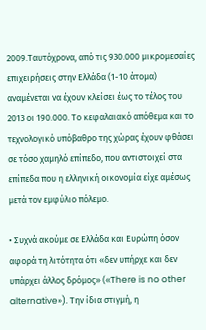2009.Ταυτόχρονα, από τις 930.000 μικρομεσαίες επιχειρήσεις στην Ελλάδα (1-10 άτομα) αναμένεται να έχουν κλείσει έως το τέλος του 2013 οι 190.000. Το κεφαλαιακό απόθεμα και το τεχνολογικό υπόβαθρο της χώρας έχουν φθάσει σε τόσο χαμηλό επίπεδο, που αντιστοιχεί στα επίπεδα που η ελληνική οικονομία είχε αμέσως μετά τον εμφύλιο πόλεμο.

• Συχνά ακούμε σε Ελλάδα και Ευρώπη όσον αφορά τη λιτότητα ότι «δεν υπήρχε και δεν υπάρχει άλλος δρόμος» («Τhere is no other alternative»). Την ίδια στιγμή, η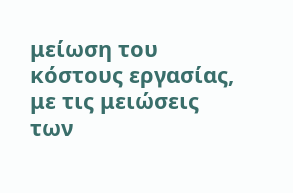μείωση του κόστους εργασίας, με τις μειώσεις των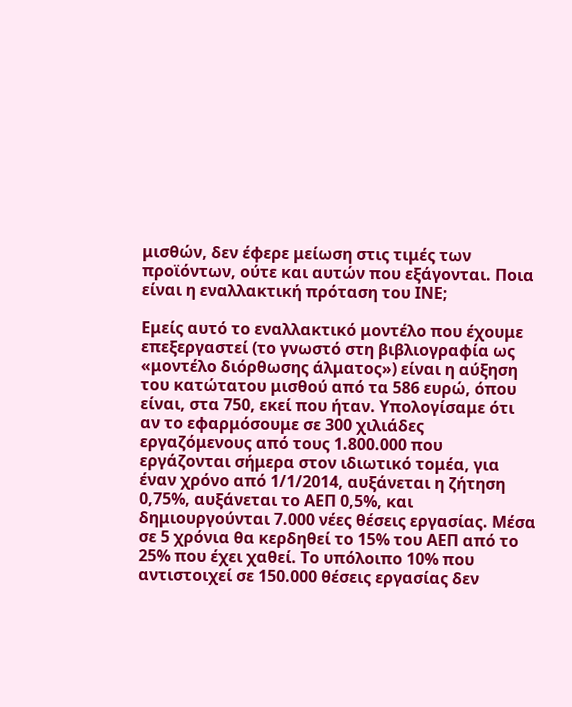μισθών, δεν έφερε μείωση στις τιμές των προϊόντων, ούτε και αυτών που εξάγονται. Ποια είναι η εναλλακτική πρόταση του ΙΝΕ;

Εμείς αυτό το εναλλακτικό μοντέλο που έχουμε επεξεργαστεί (το γνωστό στη βιβλιογραφία ως «μοντέλο διόρθωσης άλματος») είναι η αύξηση του κατώτατου μισθού από τα 586 ευρώ, όπου είναι, στα 750, εκεί που ήταν. Υπολογίσαμε ότι αν το εφαρμόσουμε σε 300 χιλιάδες εργαζόμενους από τους 1.800.000 που εργάζονται σήμερα στον ιδιωτικό τομέα, για έναν χρόνο από 1/1/2014, αυξάνεται η ζήτηση 0,75%, αυξάνεται το ΑΕΠ 0,5%, και δημιουργούνται 7.000 νέες θέσεις εργασίας. Μέσα σε 5 χρόνια θα κερδηθεί το 15% του ΑΕΠ από το 25% που έχει χαθεί. Το υπόλοιπο 10% που αντιστοιχεί σε 150.000 θέσεις εργασίας δεν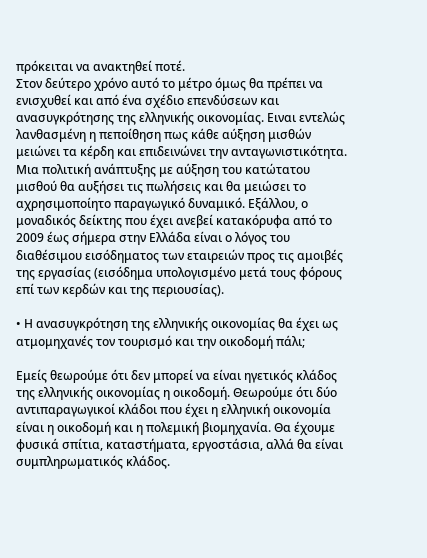πρόκειται να ανακτηθεί ποτέ.
Στον δεύτερο χρόνο αυτό το μέτρο όμως θα πρέπει να ενισχυθεί και από ένα σχέδιο επενδύσεων και ανασυγκρότησης της ελληνικής οικονομίας. Ειναι εντελώς λανθασμένη η πεποίθηση πως κάθε αύξηση μισθών μειώνει τα κέρδη και επιδεινώνει την ανταγωνιστικότητα. Μια πολιτική ανάπτυξης με αύξηση του κατώτατου μισθού θα αυξήσει τις πωλήσεις και θα μειώσει το αχρησιμοποίητο παραγωγικό δυναμικό. Εξάλλου, ο μοναδικός δείκτης που έχει ανεβεί κατακόρυφα από το 2009 έως σήμερα στην Ελλάδα είναι ο λόγος του διαθέσιμου εισόδηματος των εταιρειών προς τις αμοιβές της εργασίας (εισόδημα υπολογισμένο μετά τους φόρους επί των κερδών και της περιουσίας).

• Η ανασυγκρότηση της ελληνικής οικονομίας θα έχει ως ατμομηχανές τον τουρισμό και την οικοδομή πάλι;

Εμείς θεωρούμε ότι δεν μπορεί να είναι ηγετικός κλάδος της ελληνικής οικονομίας η οικοδομή. Θεωρούμε ότι δύο αντιπαραγωγικοί κλάδοι που έχει η ελληνική οικονομία είναι η οικοδομή και η πολεμική βιομηχανία. Θα έχουμε φυσικά σπίτια, καταστήματα, εργοστάσια, αλλά θα είναι συμπληρωματικός κλάδος.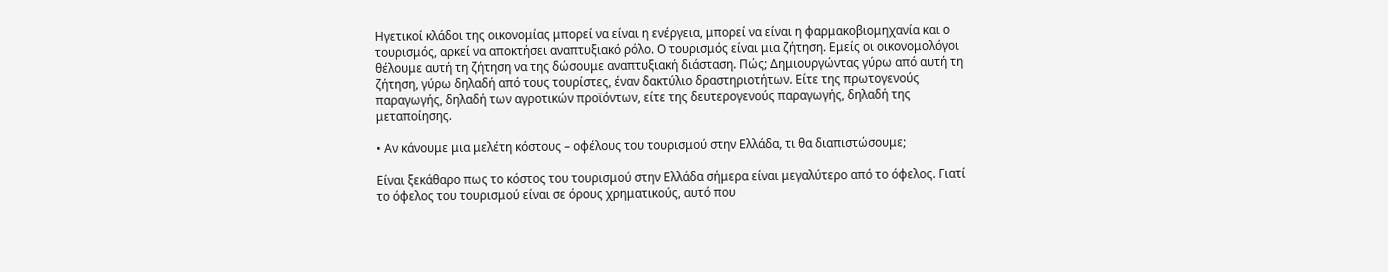Ηγετικοί κλάδοι της οικονομίας μπορεί να είναι η ενέργεια, μπορεί να είναι η φαρμακοβιομηχανία και ο τουρισμός, αρκεί να αποκτήσει αναπτυξιακό ρόλο. Ο τουρισμός είναι μια ζήτηση. Εμείς οι οικονομολόγοι θέλουμε αυτή τη ζήτηση να της δώσουμε αναπτυξιακή διάσταση. Πώς; Δημιουργώντας γύρω από αυτή τη ζήτηση, γύρω δηλαδή από τους τουρίστες, έναν δακτύλιο δραστηριοτήτων. Είτε της πρωτογενούς παραγωγής, δηλαδή των αγροτικών προϊόντων, είτε της δευτερογενούς παραγωγής, δηλαδή της μεταποίησης.

• Αν κάνουμε μια μελέτη κόστους – οφέλους του τουρισμού στην Ελλάδα, τι θα διαπιστώσουμε;

Είναι ξεκάθαρο πως το κόστος του τουρισμού στην Ελλάδα σήμερα είναι μεγαλύτερο από το όφελος. Γιατί το όφελος του τουρισμού είναι σε όρους χρηματικούς, αυτό που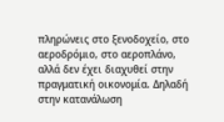πληρώνεις στο ξενοδοχείο, στο αεροδρόμιο, στο αεροπλάνο, αλλά δεν έχει διαχυθεί στην πραγματική οικονομία. Δηλαδή στην κατανάλωση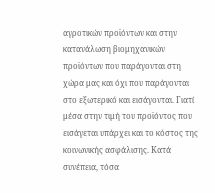αγροτικών προϊόντων και στην κατανάλωση βιομηχανικών προϊόντων που παράγονται στη χώρα μας και όχι που παράγονται στο εξωτερικό και εισάγονται. Γιατί μέσα στην τιμή του προϊόντος που εισάγεται υπάρχει και το κόστος της κοινωνικής ασφάλισης. Κατά συνέπεια, τόσα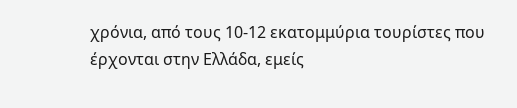χρόνια, από τους 10-12 εκατομμύρια τουρίστες που έρχονται στην Ελλάδα, εμείς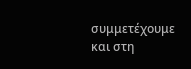συμμετέχουμε και στη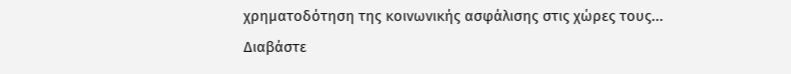χρηματοδότηση της κοινωνικής ασφάλισης στις χώρες τους...
Διαβάστε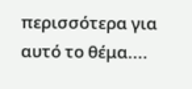περισσότερα για αυτό το θέμα....